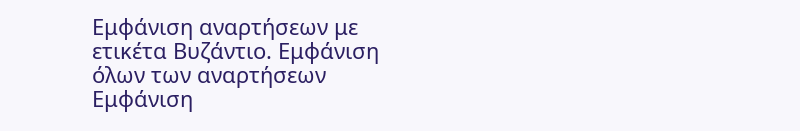Εμφάνιση αναρτήσεων με ετικέτα Βυζάντιο. Εμφάνιση όλων των αναρτήσεων
Εμφάνιση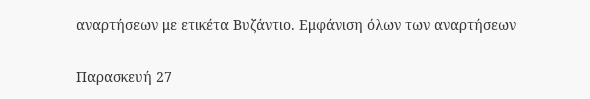αναρτήσεων με ετικέτα Βυζάντιο. Εμφάνιση όλων των αναρτήσεων

Παρασκευή 27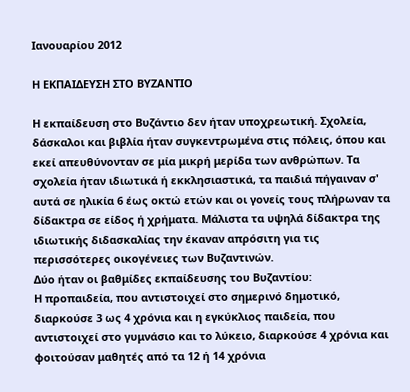Ιανουαρίου 2012

Η ΕΚΠΑΙΔΕΥΣΗ ΣΤΟ ΒΥΖΑΝΤΙΟ

Η εκπαίδευση στο Βυζάντιο δεν ήταν υποχρεωτική. Σχολεία, δάσκαλοι και βιβλία ήταν συγκεντρωμένα στις πόλεις, όπου και εκεί απευθύνονταν σε μία μικρή μερίδα των ανθρώπων. Τα σχολεία ήταν ιδιωτικά ή εκκλησιαστικά, τα παιδιά πήγαιναν σ' αυτά σε ηλικία 6 έως οκτώ ετών και οι γονείς τους πλήρωναν τα δίδακτρα σε είδος ή χρήματα. Μάλιστα τα υψηλά δίδακτρα της ιδιωτικής διδασκαλίας την έκαναν απρόσιτη για τις περισσότερες οικογένειες των Βυζαντινών.
Δύο ήταν οι βαθμίδες εκπαίδευσης του Βυζαντίου:
Η προπαιδεία, που αντιστοιχεί στο σημερινό δημοτικό, διαρκούσε 3 ως 4 χρόνια και η εγκύκλιος παιδεία, που αντιστοιχεί στο γυμνάσιο και το λύκειο, διαρκούσε 4 χρόνια και φοιτούσαν μαθητές από τα 12 ή 14 χρόνια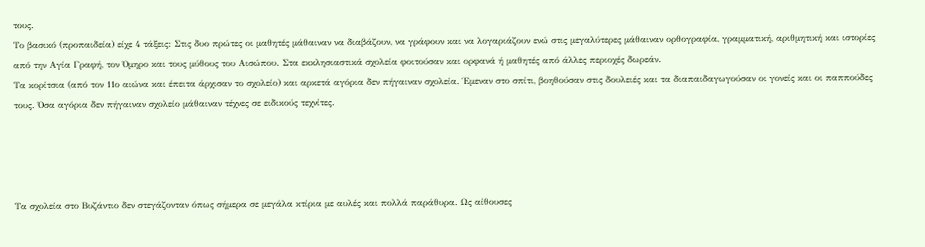τους.
Το βασικό (προπαιδεία) είχε 4 τάξεις: Στις δυο πρώτες οι μαθητές μάθαιναν να διαβάζουν, να γράφουν και να λογαριάζουν ενώ στις μεγαλύτερες μάθαιναν ορθογραφία, γραμματική, αριθμητική και ιστορίες από την Αγία Γραφή, τον Όμηρο και τους μύθους του Αισώπου. Στα εκκλησιαστικά σχολεία φοιτούσαν και ορφανά ή μαθητές από άλλες περιοχές δωρεάν.
Τα κορίτσια (από τον 11ο αιώνα και έπειτα άρχισαν το σχολείο) και αρκετά αγόρια δεν πήγαιναν σχολεία. Έμεναν στο σπίτι, βοηθούσαν στις δουλειές και τα διαπαιδαγωγούσαν οι γονείς και οι παππούδες τους. Όσα αγόρια δεν πήγαιναν σχολείο μάθαιναν τέχνες σε ειδικούς τεχνίτες.




Τα σχολεία στο Βυζάντιο δεν στεγάζονταν όπως σήμερα σε μεγάλα κτίρια με αυλές και πολλά παράθυρα. Ως αίθουσες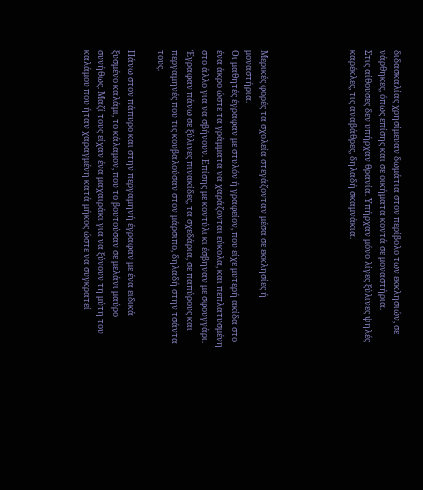διδασκαλίας χρησίμευαν δωμάτια στον περίβολο των εκκλησιών, σε νάρθηκες, όπως επίσης και σε οικήματα κοντά σε μοναστήρια.
Στις αίθουσες δεν υπήρχαν θρανία. Υπήρχαν μόνο λίγες ξύλινες ψηλές καρέκλες, τις αναβάθρες, δηλαδή σκαμνάκια.





Μερικές φορές τα σχολεία στεγάζονταν μέσα σε εκκλησίες ή μοναστήρια.
Οι μαθητές έγραφαν με στυλόν ή γραφείον, που είχε μυτερή ακίδα στο ένα άκρο ώστε τα γράμματα να χαράζονται εύκολα, και πεπλατυσμένη στο άλλο για να σβήνουν. Επίσης με κοντύλι κι έσβηναν με σφουγγάρι. Έγραφαν πάνω σε ξύλινες πινακίδες, τα σχεδάρια, σε παπύρους και περγαμηνές που τις κουβαλούσαν στον μάρσιπο, δηλαδή στην τσάντα τους.

Πάνω στον πάπυρο και στην περγαμηνή έγραφαν με ένα ειδικά ξυσμένο καλάμι, το κάλαμον, που το βουτούσαν σε μελάνι μαύρο συνήθως. Μαζί τους είχαν ένα μαχαιράκι για να ξύνουν τη μύτη του καλάμου που ήταν χαραγμένη κατά μήκος ώστε να συγκρατεί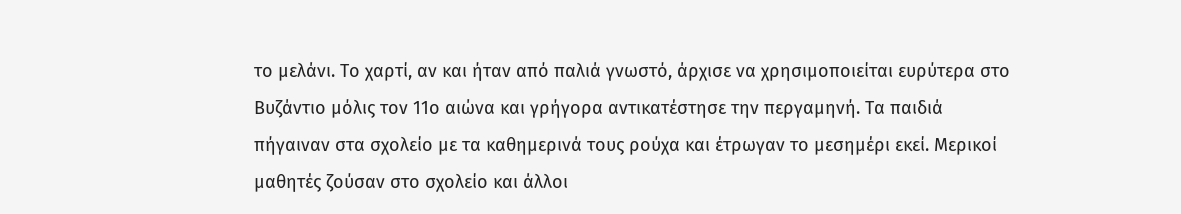το μελάνι. Το χαρτί, αν και ήταν από παλιά γνωστό, άρχισε να χρησιμοποιείται ευρύτερα στο Βυζάντιο μόλις τον 11ο αιώνα και γρήγορα αντικατέστησε την περγαμηνή. Τα παιδιά πήγαιναν στα σχολείο με τα καθημερινά τους ρούχα και έτρωγαν το μεσημέρι εκεί. Μερικοί μαθητές ζούσαν στο σχολείο και άλλοι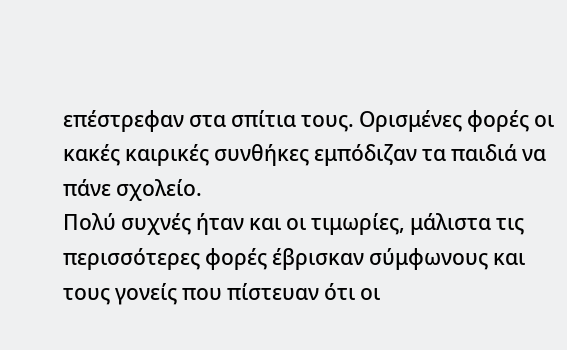επέστρεφαν στα σπίτια τους. Ορισμένες φορές οι κακές καιρικές συνθήκες εμπόδιζαν τα παιδιά να πάνε σχολείο.
Πολύ συχνές ήταν και οι τιμωρίες, μάλιστα τις περισσότερες φορές έβρισκαν σύμφωνους και τους γονείς που πίστευαν ότι οι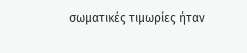σωματικές τιμωρίες ήταν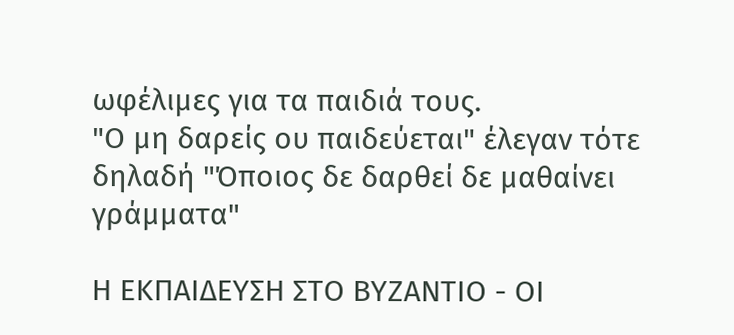ωφέλιμες για τα παιδιά τους.
"Ο μη δαρείς ου παιδεύεται" έλεγαν τότε δηλαδή "Όποιος δε δαρθεί δε μαθαίνει γράμματα"

Η ΕΚΠΑΙΔΕΥΣΗ ΣΤΟ ΒΥΖΑΝΤΙΟ - ΟΙ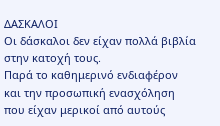ΔΑΣΚΑΛΟΙ
Οι δάσκαλοι δεν είχαν πολλά βιβλία στην κατοχή τους.
Παρά το καθημερινό ενδιαφέρον και την προσωπική ενασχόληση που είχαν μερικοί από αυτούς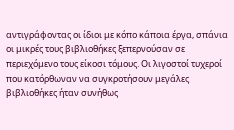αντιγράφοντας οι ίδιοι με κόπο κάποια έργα, σπάνια οι μικρές τους βιβλιοθήκες ξεπερνούσαν σε περιεχόμενο τους είκοσι τόμους. Οι λιγοστοί τυχεροί που κατόρθωναν να συγκροτήσουν μεγάλες βιβλιοθήκες ήταν συνήθως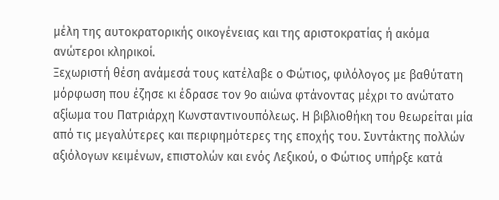μέλη της αυτοκρατορικής οικογένειας και της αριστοκρατίας ή ακόμα ανώτεροι κληρικοί.
Ξεχωριστή θέση ανάμεσά τους κατέλαβε ο Φώτιος, φιλόλογος με βαθύτατη μόρφωση που έζησε κι έδρασε τον 9ο αιώνα φτάνοντας μέχρι το ανώτατο αξίωμα του Πατριάρχη Κωνσταντινουπόλεως. Η βιβλιοθήκη του θεωρείται μία από τις μεγαλύτερες και περιφημότερες της εποχής του. Συντάκτης πολλών αξιόλογων κειμένων, επιστολών και ενός Λεξικού, ο Φώτιος υπήρξε κατά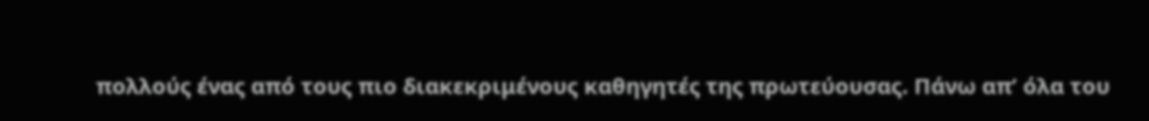πολλούς ένας από τους πιο διακεκριμένους καθηγητές της πρωτεύουσας. Πάνω απ’ όλα του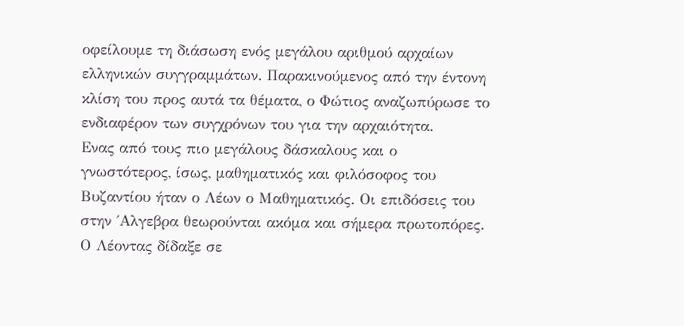οφείλουμε τη διάσωση ενός μεγάλου αριθμού αρχαίων ελληνικών συγγραμμάτων. Παρακινούμενος από την έντονη κλίση του προς αυτά τα θέματα, ο Φώτιος αναζωπύρωσε το ενδιαφέρον των συγχρόνων του για την αρχαιότητα.
Ενας από τους πιο μεγάλους δάσκαλους και ο γνωστότερος, ίσως, μαθηματικός και φιλόσοφος του Βυζαντίου ήταν ο Λέων ο Μαθηματικός. Οι επιδόσεις του στην ΄Αλγεβρα θεωρούνται ακόμα και σήμερα πρωτοπόρες. Ο Λέοντας δίδαξε σε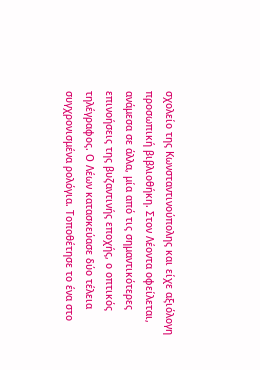σχολείο της Κωνσταντινούπολης και είχε αξιόλογη προσωπική βιβλιοθήκη. Στον Λέοντα οφείλεται, ανάμεσα σε άλλα, μία από τις σημαντικότερες επινοήσεις της βυζαντινής εποχής, ο οπτικός τηλέγραφος. Ο Λέων κατασκεύασε δύο τέλεια συγχρονισμένα ρολόγια. Τοποθέτησε το ένα στο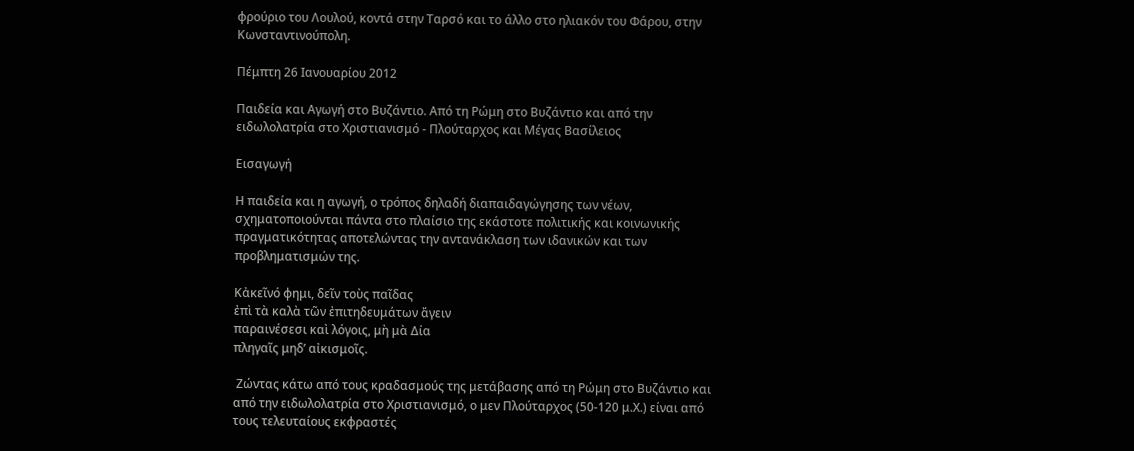φρούριο του Λουλού, κοντά στην Ταρσό και το άλλο στο ηλιακόν του Φάρου, στην Κωνσταντινούπολη.

Πέμπτη 26 Ιανουαρίου 2012

Παιδεία και Αγωγή στο Βυζάντιο. Από τη Ρώμη στο Βυζάντιο και από την ειδωλολατρία στο Χριστιανισμό - Πλούταρχος και Μέγας Βασίλειος

Εισαγωγή

Η παιδεία και η αγωγή, ο τρόπος δηλαδή διαπαιδαγώγησης των νέων, σχηματοποιούνται πάντα στο πλαίσιο της εκάστοτε πολιτικής και κοινωνικής πραγματικότητας αποτελώντας την αντανάκλαση των ιδανικών και των προβληματισμών της.

Κἀκεῖνό φημι, δεῖν τοὺς παῖδας
ἐπὶ τὰ καλὰ τῶν ἐπιτηδευμάτων ἄγειν
παραινέσεσι καὶ λόγοις, μὴ μὰ Δία
πληγαῖς μηδ’ αἰκισμοῖς.

 Ζώντας κάτω από τους κραδασμούς της μετάβασης από τη Ρώμη στο Βυζάντιο και από την ειδωλολατρία στο Χριστιανισμό, ο μεν Πλούταρχος (50-120 μ.Χ.) είναι από τους τελευταίους εκφραστές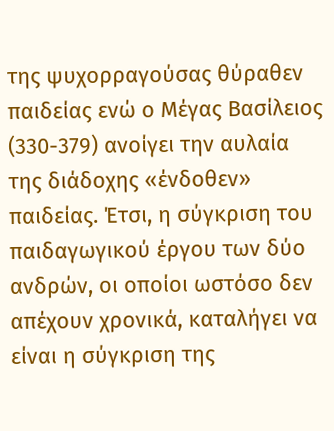της ψυχορραγούσας θύραθεν παιδείας ενώ ο Μέγας Βασίλειος (330-379) ανοίγει την αυλαία της διάδοχης «ένδοθεν» παιδείας. Έτσι, η σύγκριση του παιδαγωγικού έργου των δύο ανδρών, οι οποίοι ωστόσο δεν απέχουν χρονικά, καταλήγει να είναι η σύγκριση της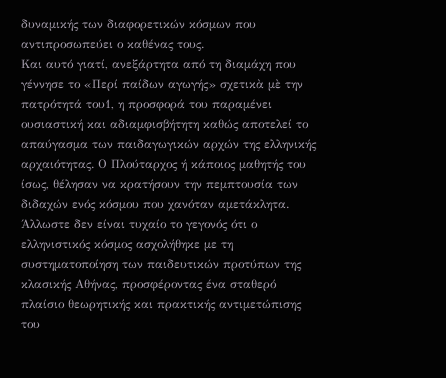δυναμικής των διαφορετικών κόσμων που αντιπροσωπεύει ο καθένας τους.
Και αυτό γιατί, ανεξάρτητα από τη διαμάχη που γέννησε το «Περί παίδων αγωγής» σχετικὰ μὲ την πατρότητά του1, η προσφορά του παραμένει ουσιαστική και αδιαμφισβήτητη καθώς αποτελεί το απαύγασμα των παιδαγωγικών αρχών της ελληνικής αρχαιότητας. Ο Πλούταρχος ή κάποιος μαθητής του ίσως, θέλησαν να κρατήσουν την πεμπτουσία των διδαχών ενός κόσμου που χανόταν αμετάκλητα. Άλλωστε δεν είναι τυχαίο το γεγονός ότι ο ελληνιστικός κόσμος ασχολήθηκε με τη συστηματοποίηση των παιδευτικών προτύπων της κλασικής Αθήνας, προσφέροντας ένα σταθερό πλαίσιο θεωρητικής και πρακτικής αντιμετώπισης του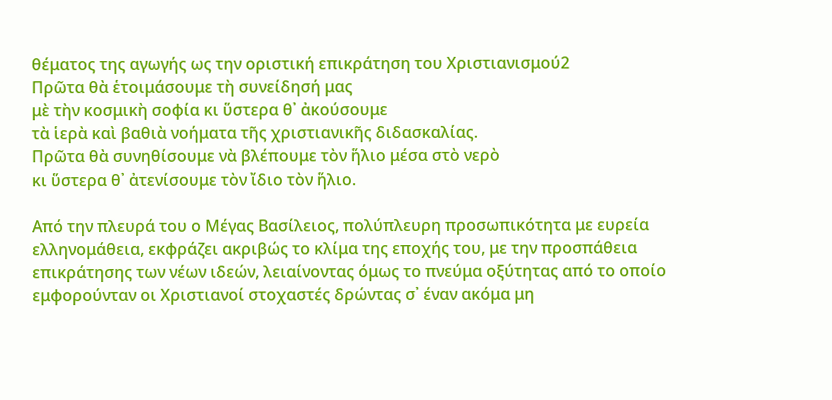θέματος της αγωγής ως την οριστική επικράτηση του Χριστιανισμού2
Πρῶτα θὰ ἑτοιμάσουμε τὴ συνείδησή μας
μὲ τὴν κοσμικὴ σοφία κι ὕστερα θ᾿ ἀκούσουμε
τὰ ἱερὰ καὶ βαθιὰ νοήματα τῆς χριστιανικῆς διδασκαλίας.
Πρῶτα θὰ συνηθίσουμε νὰ βλέπουμε τὸν ἥλιο μέσα στὸ νερὸ
κι ὕστερα θ᾿ ἀτενίσουμε τὸν ἴδιο τὸν ἥλιο.

Από την πλευρά του ο Μέγας Βασίλειος, πολύπλευρη προσωπικότητα με ευρεία ελληνομάθεια, εκφράζει ακριβώς το κλίμα της εποχής του, με την προσπάθεια επικράτησης των νέων ιδεών, λειαίνοντας όμως το πνεύμα οξύτητας από το οποίο εμφορούνταν οι Χριστιανοί στοχαστές δρώντας σ᾿ έναν ακόμα μη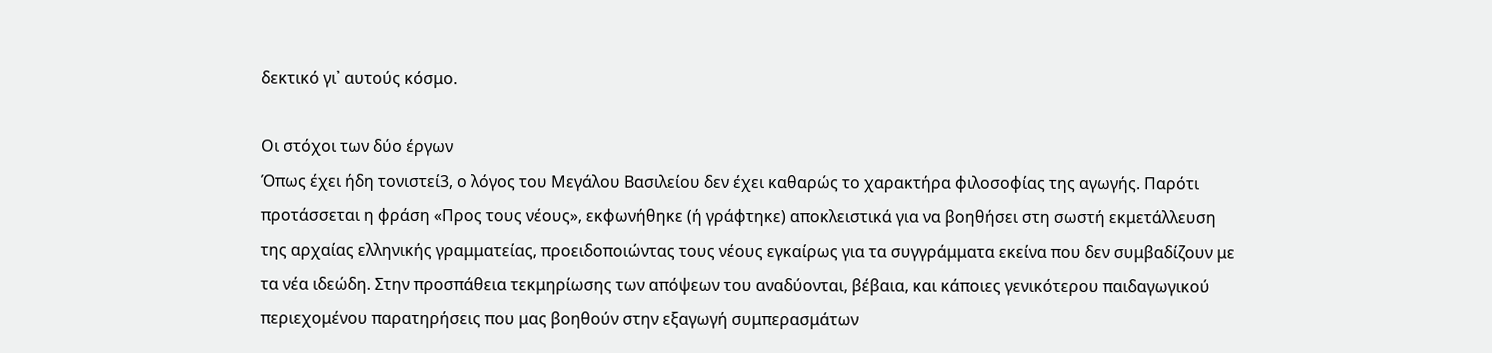δεκτικό γι᾿ αυτούς κόσμο.

Οι στόχοι των δύο έργων
Όπως έχει ήδη τονιστεί3, ο λόγος του Μεγάλου Βασιλείου δεν έχει καθαρώς το χαρακτήρα φιλοσοφίας της αγωγής. Παρότι προτάσσεται η φράση «Προς τους νέους», εκφωνήθηκε (ή γράφτηκε) αποκλειστικά για να βοηθήσει στη σωστή εκμετάλλευση της αρχαίας ελληνικής γραμματείας, προειδοποιώντας τους νέους εγκαίρως για τα συγγράμματα εκείνα που δεν συμβαδίζουν με τα νέα ιδεώδη. Στην προσπάθεια τεκμηρίωσης των απόψεων του αναδύονται, βέβαια, και κάποιες γενικότερου παιδαγωγικού περιεχομένου παρατηρήσεις που μας βοηθούν στην εξαγωγή συμπερασμάτων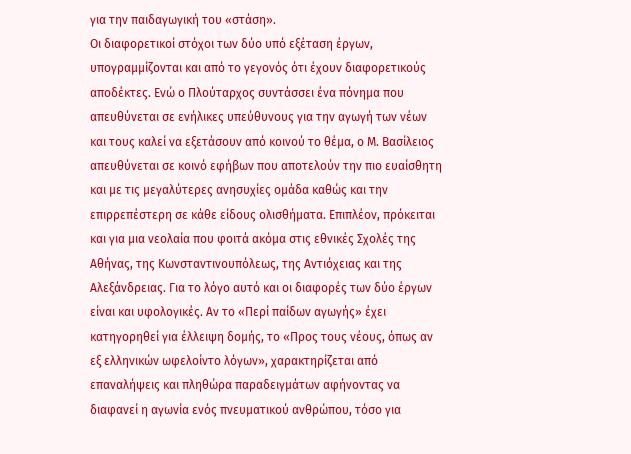για την παιδαγωγική του «στάση».
Οι διαφορετικοί στόχοι των δύο υπό εξέταση έργων, υπογραμμίζονται και από το γεγονός ότι έχουν διαφορετικούς αποδέκτες. Ενώ ο Πλούταρχος συντάσσει ένα πόνημα που απευθύνεται σε ενήλικες υπεύθυνους για την αγωγή των νέων και τους καλεί να εξετάσουν από κοινού το θέμα, ο Μ. Βασίλειος απευθύνεται σε κοινό εφήβων που αποτελούν την πιο ευαίσθητη και με τις μεγαλύτερες ανησυχίες ομάδα καθώς και την επιρρεπέστερη σε κάθε είδους ολισθήματα. Επιπλέον, πρόκειται και για μια νεολαία που φοιτά ακόμα στις εθνικές Σχολές της Αθήνας, της Κωνσταντινουπόλεως, της Αντιόχειας και της Αλεξάνδρειας. Για το λόγο αυτό και οι διαφορές των δύο έργων είναι και υφολογικές. Αν το «Περί παίδων αγωγής» έχει κατηγορηθεί για έλλειψη δομής, το «Προς τους νέους, όπως αν εξ ελληνικών ωφελοίντο λόγων», χαρακτηρίζεται από επαναλήψεις και πληθώρα παραδειγμάτων αφήνοντας να διαφανεί η αγωνία ενός πνευματικού ανθρώπου, τόσο για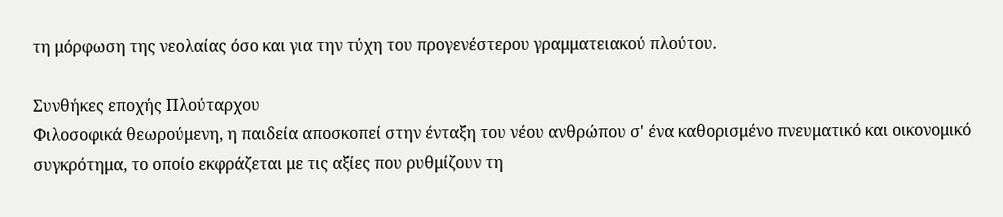τη μόρφωση της νεολαίας όσο και για την τύχη του προγενέστερου γραμματειακού πλούτου.

Συνθήκες εποχής Πλούταρχου
Φιλοσοφικά θεωρούμενη, η παιδεία αποσκοπεί στην ένταξη του νέου ανθρώπου σ' ένα καθορισμένο πνευματικό και οικονομικό συγκρότημα, το οποίο εκφράζεται με τις αξίες που ρυθμίζουν τη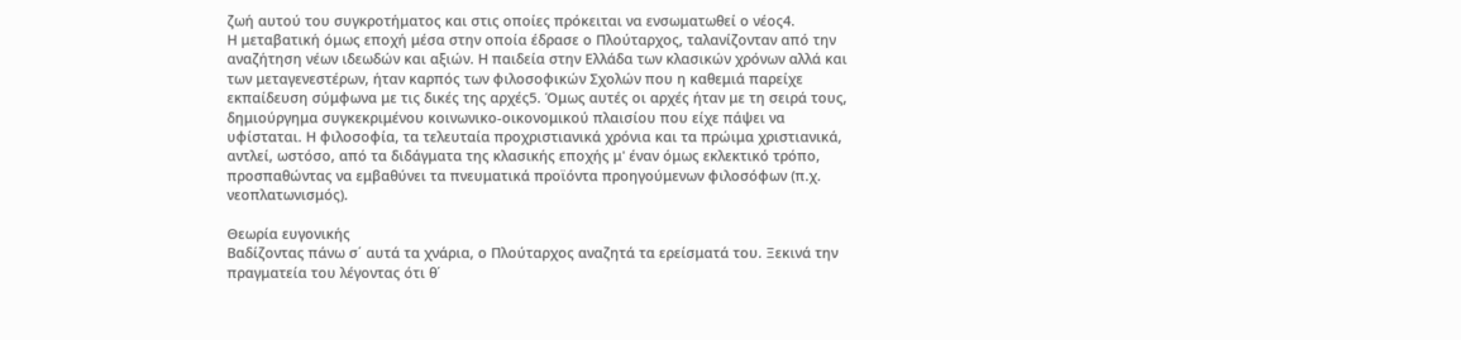ζωή αυτού του συγκροτήματος και στις οποίες πρόκειται να ενσωματωθεί ο νέος4.
Η μεταβατική όμως εποχή μέσα στην οποία έδρασε ο Πλούταρχος, ταλανίζονταν από την αναζήτηση νέων ιδεωδών και αξιών. Η παιδεία στην Ελλάδα των κλασικών χρόνων αλλά και των μεταγενεστέρων, ήταν καρπός των φιλοσοφικών Σχολών που η καθεμιά παρείχε εκπαίδευση σύμφωνα με τις δικές της αρχές5. Όμως αυτές οι αρχές ήταν με τη σειρά τους, δημιούργημα συγκεκριμένου κοινωνικο-οικονομικού πλαισίου που είχε πάψει να υφίσταται. Η φιλοσοφία, τα τελευταία προχριστιανικά χρόνια και τα πρώιμα χριστιανικά, αντλεί, ωστόσο, από τα διδάγματα της κλασικής εποχής μ' έναν όμως εκλεκτικό τρόπο, προσπαθώντας να εμβαθύνει τα πνευματικά προϊόντα προηγούμενων φιλοσόφων (π.χ. νεοπλατωνισμός).

Θεωρία ευγονικής
Βαδίζοντας πάνω σ΄ αυτά τα χνάρια, ο Πλούταρχος αναζητά τα ερείσματά του. Ξεκινά την πραγματεία του λέγοντας ότι θ΄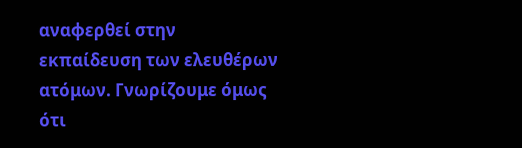αναφερθεί στην εκπαίδευση των ελευθέρων ατόμων. Γνωρίζουμε όμως ότι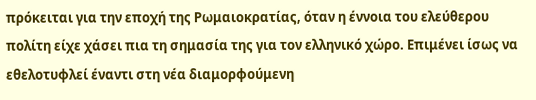πρόκειται για την εποχή της Ρωμαιοκρατίας, όταν η έννοια του ελεύθερου πολίτη είχε χάσει πια τη σημασία της για τον ελληνικό χώρο. Επιμένει ίσως να εθελοτυφλεί έναντι στη νέα διαμορφούμενη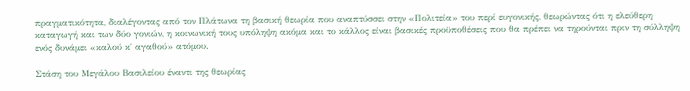πραγματικότητα, διαλέγοντας από τον Πλάτωνα τη βασική θεωρία που αναπτύσσει στην «Πολιτεία» του περί ευγονικής, θεωρώντας ότι η ελεύθερη καταγωγή και των δύο γονιών, η κοινωνική τους υπόληψη ακόμα και το κάλλος είναι βασικές προϋποθέσεις που θα πρέπει να τηρούνται πριν τη σύλληψη ενός δυνάμει «καλού κ΄ αγαθού» ατόμου.

Στάση του Μεγάλου Βασιλείου έναντι της θεωρίας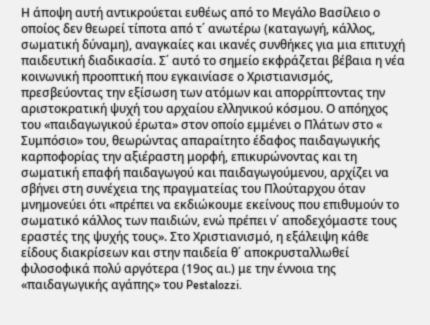Η άποψη αυτή αντικρούεται ευθέως από το Μεγάλο Βασίλειο ο οποίος δεν θεωρεί τίποτα από τ΄ ανωτέρω (καταγωγή, κάλλος, σωματική δύναμη), αναγκαίες και ικανές συνθήκες για μια επιτυχή παιδευτική διαδικασία. Σ΄ αυτό το σημείο εκφράζεται βέβαια η νέα κοινωνική προοπτική που εγκαινίασε ο Χριστιανισμός, πρεσβεύοντας την εξίσωση των ατόμων και απορρίπτοντας την αριστοκρατική ψυχή του αρχαίου ελληνικού κόσμου. Ο απόηχος του «παιδαγωγικού έρωτα» στον οποίο εμμένει ο Πλάτων στο « Συμπόσιο» του, θεωρώντας απαραίτητο έδαφος παιδαγωγικής καρποφορίας την αξιέραστη μορφή, επικυρώνοντας και τη σωματική επαφή παιδαγωγού και παιδαγωγούμενου, αρχίζει να σβήνει στη συνέχεια της πραγματείας του Πλούταρχου όταν μνημονεύει ότι «πρέπει να εκδιώκουμε εκείνους που επιθυμούν το σωματικό κάλλος των παιδιών, ενώ πρέπει ν΄ αποδεχόμαστε τους εραστές της ψυχής τους». Στο Χριστιανισμό, η εξάλειψη κάθε είδους διακρίσεων και στην παιδεία θ΄ αποκρυσταλλωθεί φιλοσοφικά πολύ αργότερα (19ος αι.) με την έννοια της «παιδαγωγικής αγάπης» του Pestalozzi.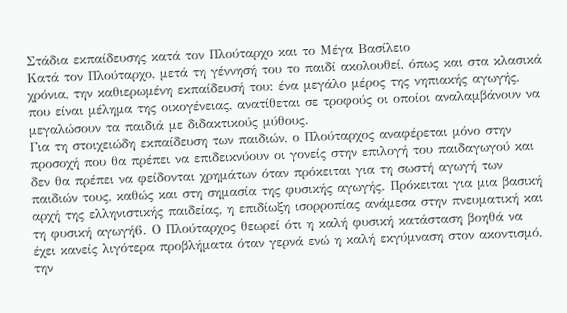Στάδια εκπαίδευσης κατά τον Πλούταρχο και το Μέγα Βασίλειο
Κατά τον Πλούταρχο, μετά τη γέννησή του το παιδί ακολουθεί, όπως και στα κλασικά χρόνια, την καθιερωμένη εκπαίδευσή του: ένα μεγάλο μέρος της νηπιακής αγωγής, που είναι μέλημα της οικογένειας, ανατίθεται σε τροφούς οι οποίοι αναλαμβάνουν να μεγαλώσουν τα παιδιά με διδακτικούς μύθους.
Για τη στοιχειώδη εκπαίδευση των παιδιών, ο Πλούταρχος αναφέρεται μόνο στην προσοχή που θα πρέπει να επιδεικνύουν οι γονείς στην επιλογή του παιδαγωγού και δεν θα πρέπει να φείδονται χρημάτων όταν πρόκειται για τη σωστή αγωγή των παιδιών τους, καθώς και στη σημασία της φυσικής αγωγής. Πρόκειται για μια βασική αρχή της ελληνιστικής παιδείας, η επιδίωξη ισορροπίας ανάμεσα στην πνευματική και τη φυσική αγωγή6. Ο Πλούταρχος θεωρεί ότι η καλή φυσική κατάσταση βοηθά να έχει κανείς λιγότερα προβλήματα όταν γερνά ενώ η καλή εκγύμναση στον ακοντισμό, την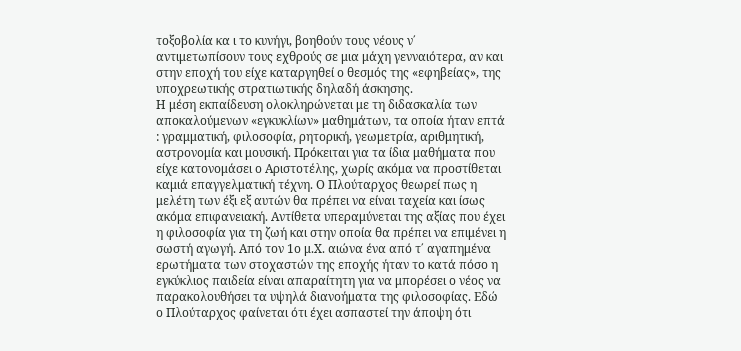τοξοβολία κα ι το κυνήγι, βοηθούν τους νέους ν΄ αντιμετωπίσουν τους εχθρούς σε μια μάχη γενναιότερα, αν και στην εποχή του είχε καταργηθεί ο θεσμός της «εφηβείας», της υποχρεωτικής στρατιωτικής δηλαδή άσκησης.
Η μέση εκπαίδευση ολοκληρώνεται με τη διδασκαλία των αποκαλούμενων «εγκυκλίων» μαθημάτων, τα οποία ήταν επτά : γραμματική, φιλοσοφία, ρητορική, γεωμετρία, αριθμητική, αστρονομία και μουσική. Πρόκειται για τα ίδια μαθήματα που είχε κατονομάσει ο Αριστοτέλης, χωρίς ακόμα να προστίθεται καμιά επαγγελματική τέχνη. Ο Πλούταρχος θεωρεί πως η μελέτη των έξι εξ αυτών θα πρέπει να είναι ταχεία και ίσως ακόμα επιφανειακή. Αντίθετα υπεραμύνεται της αξίας που έχει η φιλοσοφία για τη ζωή και στην οποία θα πρέπει να επιμένει η σωστή αγωγή. Από τον 1ο μ.Χ. αιώνα ένα από τ΄ αγαπημένα ερωτήματα των στοχαστών της εποχής ήταν το κατά πόσο η εγκύκλιος παιδεία είναι απαραίτητη για να μπορέσει ο νέος να παρακολουθήσει τα υψηλά διανοήματα της φιλοσοφίας. Εδώ ο Πλούταρχος φαίνεται ότι έχει ασπαστεί την άποψη ότι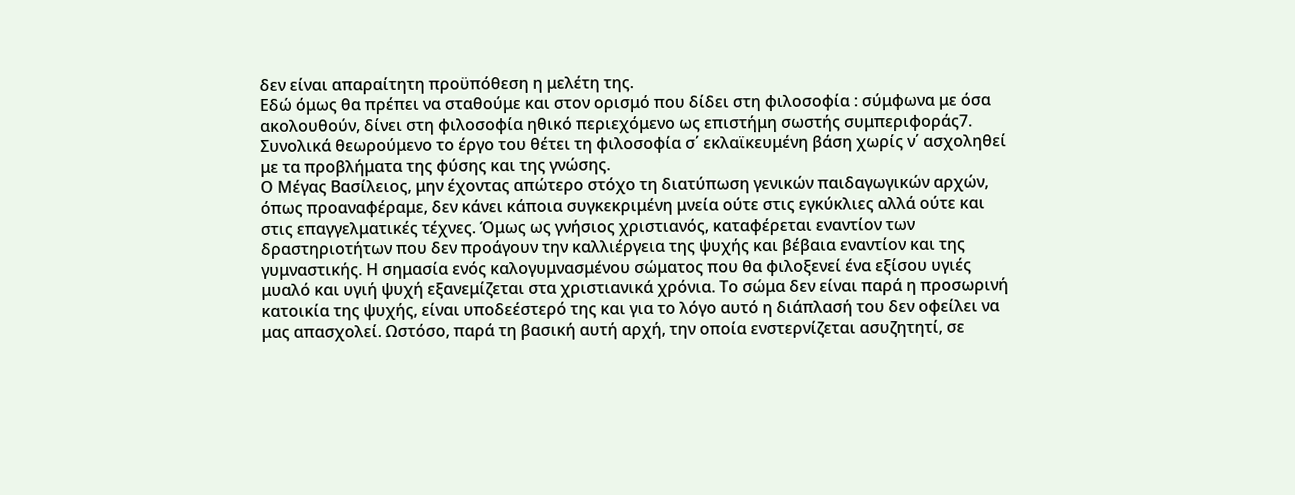δεν είναι απαραίτητη προϋπόθεση η μελέτη της.
Εδώ όμως θα πρέπει να σταθούμε και στον ορισμό που δίδει στη φιλοσοφία : σύμφωνα με όσα ακολουθούν, δίνει στη φιλοσοφία ηθικό περιεχόμενο ως επιστήμη σωστής συμπεριφοράς7. Συνολικά θεωρούμενο το έργο του θέτει τη φιλοσοφία σ΄ εκλαϊκευμένη βάση χωρίς ν΄ ασχοληθεί με τα προβλήματα της φύσης και της γνώσης.
Ο Μέγας Βασίλειος, μην έχοντας απώτερο στόχο τη διατύπωση γενικών παιδαγωγικών αρχών, όπως προαναφέραμε, δεν κάνει κάποια συγκεκριμένη μνεία ούτε στις εγκύκλιες αλλά ούτε και στις επαγγελματικές τέχνες. Όμως ως γνήσιος χριστιανός, καταφέρεται εναντίον των δραστηριοτήτων που δεν προάγουν την καλλιέργεια της ψυχής και βέβαια εναντίον και της γυμναστικής. Η σημασία ενός καλογυμνασμένου σώματος που θα φιλοξενεί ένα εξίσου υγιές μυαλό και υγιή ψυχή εξανεμίζεται στα χριστιανικά χρόνια. Το σώμα δεν είναι παρά η προσωρινή κατοικία της ψυχής, είναι υποδεέστερό της και για το λόγο αυτό η διάπλασή του δεν οφείλει να μας απασχολεί. Ωστόσο, παρά τη βασική αυτή αρχή, την οποία ενστερνίζεται ασυζητητί, σε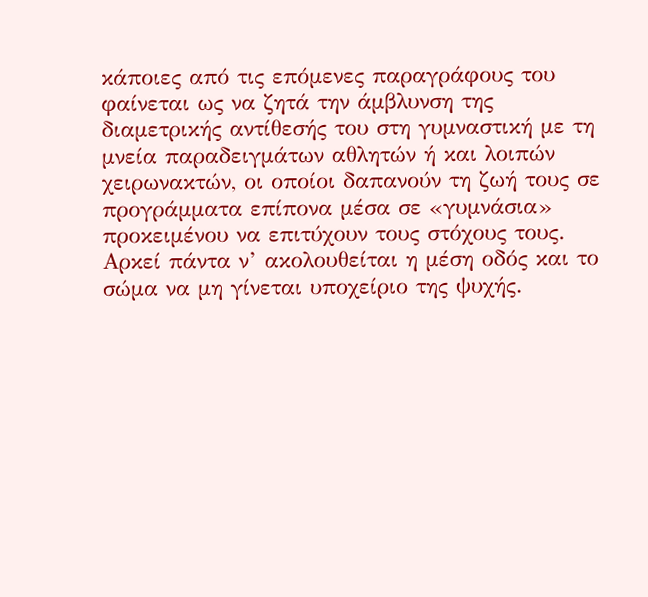κάποιες από τις επόμενες παραγράφους του φαίνεται ως να ζητά την άμβλυνση της διαμετρικής αντίθεσής του στη γυμναστική με τη μνεία παραδειγμάτων αθλητών ή και λοιπών χειρωνακτών, οι οποίοι δαπανούν τη ζωή τους σε προγράμματα επίπονα μέσα σε «γυμνάσια» προκειμένου να επιτύχουν τους στόχους τους. Αρκεί πάντα ν’ ακολουθείται η μέση οδός και το σώμα να μη γίνεται υποχείριο της ψυχής.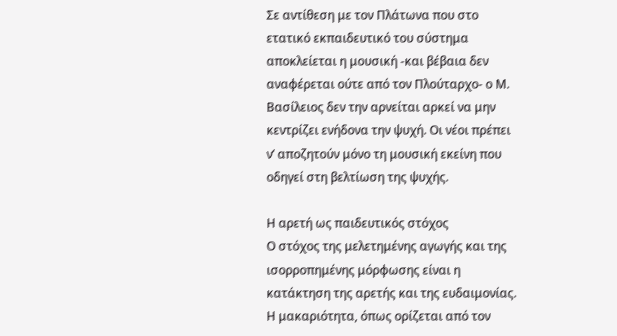Σε αντίθεση με τον Πλάτωνα που στο ετατικό εκπαιδευτικό του σύστημα αποκλείεται η μουσική -και βέβαια δεν αναφέρεται ούτε από τον Πλούταρχο- ο Μ. Βασίλειος δεν την αρνείται αρκεί να μην κεντρίζει ενήδονα την ψυχή. Οι νέοι πρέπει ν’ αποζητούν μόνο τη μουσική εκείνη που οδηγεί στη βελτίωση της ψυχής.

Η αρετή ως παιδευτικός στόχος
Ο στόχος της μελετημένης αγωγής και της ισορροπημένης μόρφωσης είναι η κατάκτηση της αρετής και της ευδαιμονίας. Η μακαριότητα, όπως ορίζεται από τον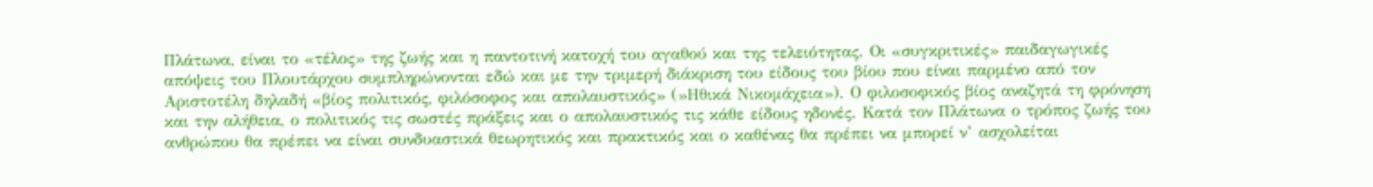Πλάτωνα, είναι το «τέλος» της ζωής και η παντοτινή κατοχή του αγαθού και της τελειότητας. Οι «συγκριτικές» παιδαγωγικές απόψεις του Πλουτάρχου συμπληρώνονται εδώ και με την τριμερή διάκριση του είδους του βίου που είναι παρμένο από τον Αριστοτέλη δηλαδή «βίος πολιτικός, φιλόσοφος και απολαυστικός» (»Ηθικά Νικομάχεια»). Ο φιλοσοφικός βίος αναζητά τη φρόνηση και την αλήθεια, ο πολιτικός τις σωστές πράξεις και ο απολαυστικός τις κάθε είδους ηδονές. Κατά τον Πλάτωνα ο τρόπος ζωής του ανθρώπου θα πρέπει να είναι συνδυαστικά θεωρητικός και πρακτικός και ο καθένας θα πρέπει να μπορεί ν’ ασχολείται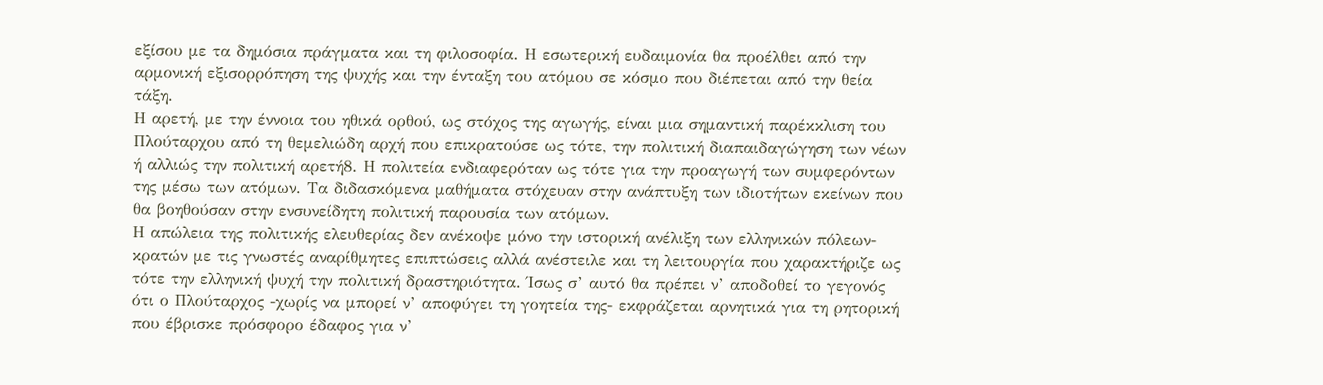εξίσου με τα δημόσια πράγματα και τη φιλοσοφία. Η εσωτερική ευδαιμονία θα προέλθει από την αρμονική εξισορρόπηση της ψυχής και την ένταξη του ατόμου σε κόσμο που διέπεται από την θεία τάξη.
Η αρετή, με την έννοια του ηθικά ορθού, ως στόχος της αγωγής, είναι μια σημαντική παρέκκλιση του Πλούταρχου από τη θεμελιώδη αρχή που επικρατούσε ως τότε, την πολιτική διαπαιδαγώγηση των νέων ή αλλιώς την πολιτική αρετή8. Η πολιτεία ενδιαφερόταν ως τότε για την προαγωγή των συμφερόντων της μέσω των ατόμων. Τα διδασκόμενα μαθήματα στόχευαν στην ανάπτυξη των ιδιοτήτων εκείνων που θα βοηθούσαν στην ενσυνείδητη πολιτική παρουσία των ατόμων.
Η απώλεια της πολιτικής ελευθερίας δεν ανέκοψε μόνο την ιστορική ανέλιξη των ελληνικών πόλεων-κρατών με τις γνωστές αναρίθμητες επιπτώσεις αλλά ανέστειλε και τη λειτουργία που χαρακτήριζε ως τότε την ελληνική ψυχή την πολιτική δραστηριότητα. Ίσως σ’ αυτό θα πρέπει ν’ αποδοθεί το γεγονός ότι ο Πλούταρχος -χωρίς να μπορεί ν’ αποφύγει τη γοητεία της- εκφράζεται αρνητικά για τη ρητορική που έβρισκε πρόσφορο έδαφος για ν’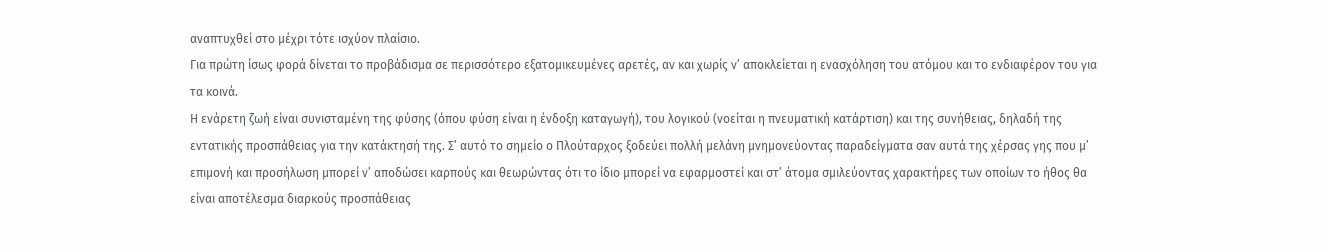αναπτυχθεί στο μέχρι τότε ισχύον πλαίσιο.
Για πρώτη ίσως φορά δίνεται το προβάδισμα σε περισσότερο εξατομικευμένες αρετές, αν και χωρίς ν’ αποκλείεται η ενασχόληση του ατόμου και το ενδιαφέρον του για τα κοινά.
Η ενάρετη ζωή είναι συνισταμένη της φύσης (όπου φύση είναι η ένδοξη καταγωγή), του λογικού (νοείται η πνευματική κατάρτιση) και της συνήθειας, δηλαδή της εντατικής προσπάθειας για την κατάκτησή της. Σ’ αυτό το σημείο ο Πλούταρχος ξοδεύει πολλή μελάνη μνημονεύοντας παραδείγματα σαν αυτά της χέρσας γης που μ’ επιμονή και προσήλωση μπορεί ν’ αποδώσει καρπούς και θεωρώντας ότι το ίδιο μπορεί να εφαρμοστεί και στ’ άτομα σμιλεύοντας χαρακτήρες των οποίων το ήθος θα είναι αποτέλεσμα διαρκούς προσπάθειας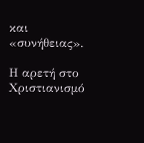και «συνήθειας».

Η αρετή στο Χριστιανισμό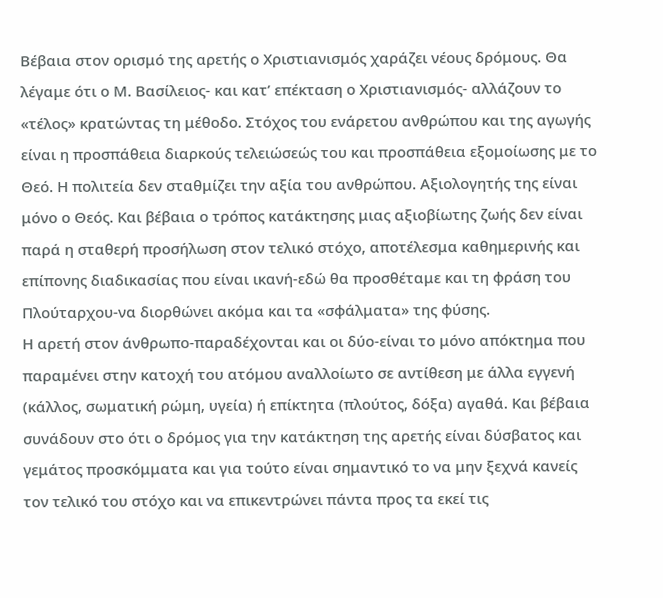Βέβαια στον ορισμό της αρετής ο Χριστιανισμός χαράζει νέους δρόμους. Θα λέγαμε ότι ο Μ. Βασίλειος- και κατ’ επέκταση ο Χριστιανισμός- αλλάζουν το «τέλος» κρατώντας τη μέθοδο. Στόχος του ενάρετου ανθρώπου και της αγωγής είναι η προσπάθεια διαρκούς τελειώσεώς του και προσπάθεια εξομοίωσης με το Θεό. Η πολιτεία δεν σταθμίζει την αξία του ανθρώπου. Αξιολογητής της είναι μόνο ο Θεός. Και βέβαια ο τρόπος κατάκτησης μιας αξιοβίωτης ζωής δεν είναι παρά η σταθερή προσήλωση στον τελικό στόχο, αποτέλεσμα καθημερινής και επίπονης διαδικασίας που είναι ικανή-εδώ θα προσθέταμε και τη φράση του Πλούταρχου-να διορθώνει ακόμα και τα «σφάλματα» της φύσης.
Η αρετή στον άνθρωπο-παραδέχονται και οι δύο-είναι το μόνο απόκτημα που παραμένει στην κατοχή του ατόμου αναλλοίωτο σε αντίθεση με άλλα εγγενή (κάλλος, σωματική ρώμη, υγεία) ή επίκτητα (πλούτος, δόξα) αγαθά. Και βέβαια συνάδουν στο ότι ο δρόμος για την κατάκτηση της αρετής είναι δύσβατος και γεμάτος προσκόμματα και για τούτο είναι σημαντικό το να μην ξεχνά κανείς τον τελικό του στόχο και να επικεντρώνει πάντα προς τα εκεί τις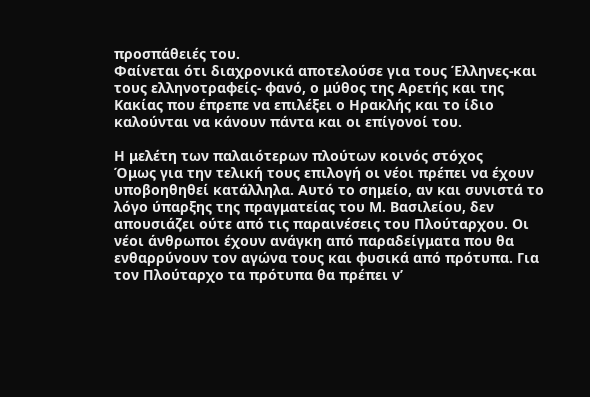προσπάθειές του.
Φαίνεται ότι διαχρονικά αποτελούσε για τους Έλληνες-και τους ελληνοτραφείς- φανό, ο μύθος της Αρετής και της Κακίας που έπρεπε να επιλέξει ο Ηρακλής και το ίδιο καλούνται να κάνουν πάντα και οι επίγονοί του.

Η μελέτη των παλαιότερων πλούτων κοινός στόχος
Όμως για την τελική τους επιλογή οι νέοι πρέπει να έχουν υποβοηθηθεί κατάλληλα. Αυτό το σημείο, αν και συνιστά το λόγο ύπαρξης της πραγματείας του Μ. Βασιλείου, δεν απουσιάζει ούτε από τις παραινέσεις του Πλούταρχου. Οι νέοι άνθρωποι έχουν ανάγκη από παραδείγματα που θα ενθαρρύνουν τον αγώνα τους και φυσικά από πρότυπα. Για τον Πλούταρχο τα πρότυπα θα πρέπει ν’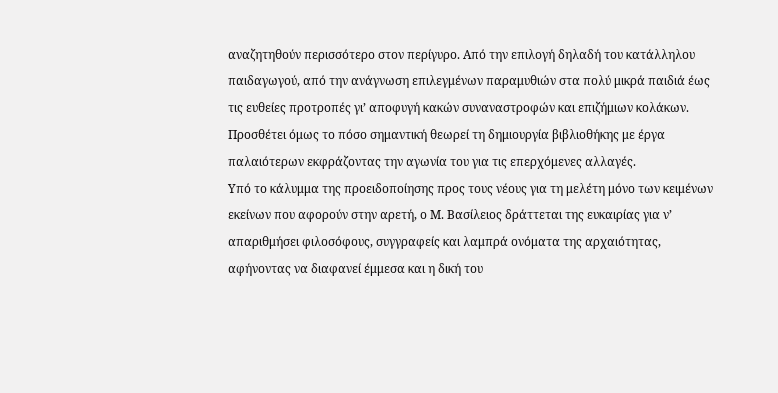αναζητηθούν περισσότερο στον περίγυρο. Από την επιλογή δηλαδή του κατάλληλου παιδαγωγού, από την ανάγνωση επιλεγμένων παραμυθιών στα πολύ μικρά παιδιά έως τις ευθείες προτροπές γι’ αποφυγή κακών συναναστροφών και επιζήμιων κολάκων. Προσθέτει όμως το πόσο σημαντική θεωρεί τη δημιουργία βιβλιοθήκης με έργα παλαιότερων εκφράζοντας την αγωνία του για τις επερχόμενες αλλαγές.
Υπό το κάλυμμα της προειδοποίησης προς τους νέους για τη μελέτη μόνο των κειμένων εκείνων που αφορούν στην αρετή, ο Μ. Βασίλειος δράττεται της ευκαιρίας για ν’ απαριθμήσει φιλοσόφους, συγγραφείς και λαμπρά ονόματα της αρχαιότητας, αφήνοντας να διαφανεί έμμεσα και η δική του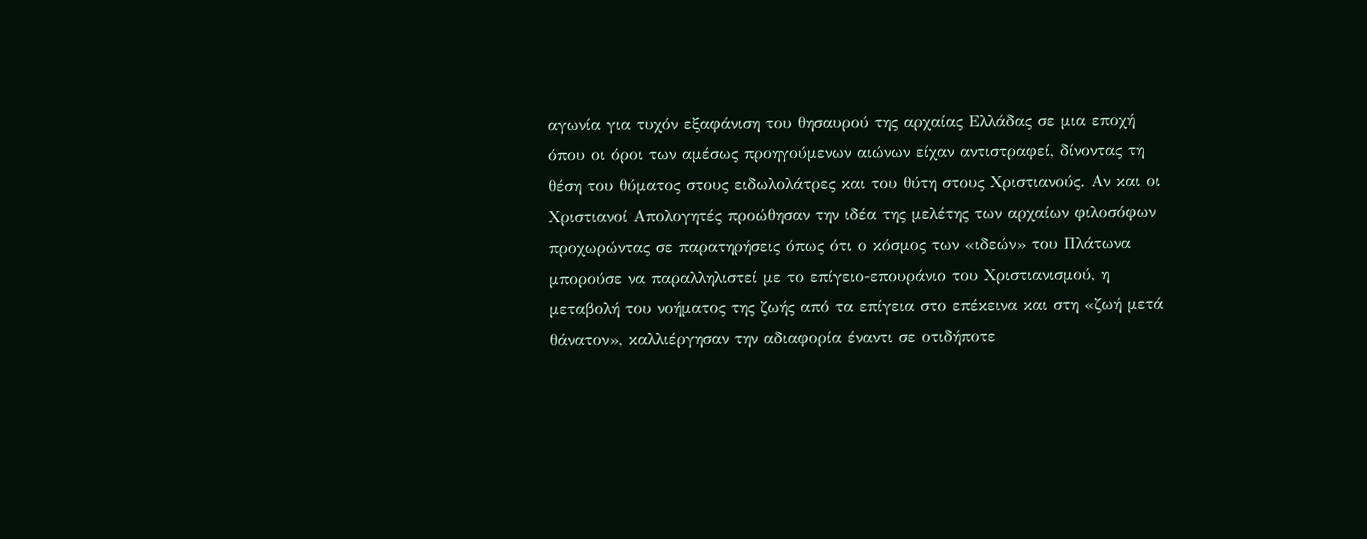αγωνία για τυχόν εξαφάνιση του θησαυρού της αρχαίας Ελλάδας σε μια εποχή όπου οι όροι των αμέσως προηγούμενων αιώνων είχαν αντιστραφεί, δίνοντας τη θέση του θύματος στους ειδωλολάτρες και του θύτη στους Χριστιανούς. Αν και οι Χριστιανοί Απολογητές προώθησαν την ιδέα της μελέτης των αρχαίων φιλοσόφων προχωρώντας σε παρατηρήσεις όπως ότι ο κόσμος των «ιδεών» του Πλάτωνα μπορούσε να παραλληλιστεί με το επίγειο-επουράνιο του Χριστιανισμού, η μεταβολή του νοήματος της ζωής από τα επίγεια στο επέκεινα και στη «ζωή μετά θάνατον», καλλιέργησαν την αδιαφορία έναντι σε οτιδήποτε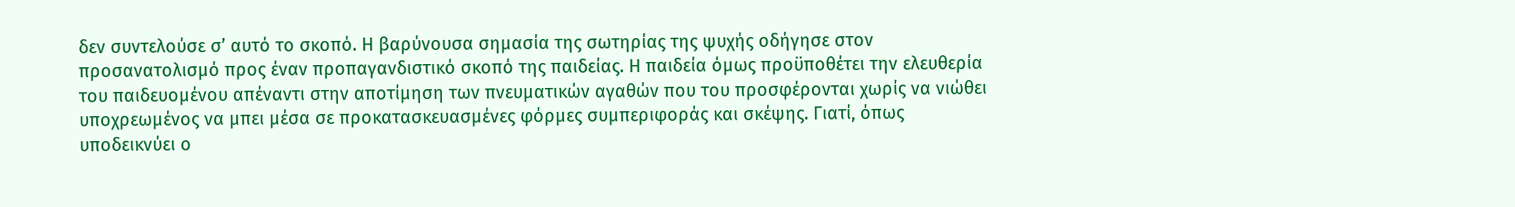δεν συντελούσε σ’ αυτό το σκοπό. Η βαρύνουσα σημασία της σωτηρίας της ψυχής οδήγησε στον προσανατολισμό προς έναν προπαγανδιστικό σκοπό της παιδείας. Η παιδεία όμως προϋποθέτει την ελευθερία του παιδευομένου απέναντι στην αποτίμηση των πνευματικών αγαθών που του προσφέρονται χωρίς να νιώθει υποχρεωμένος να μπει μέσα σε προκατασκευασμένες φόρμες συμπεριφοράς και σκέψης. Γιατί, όπως υποδεικνύει ο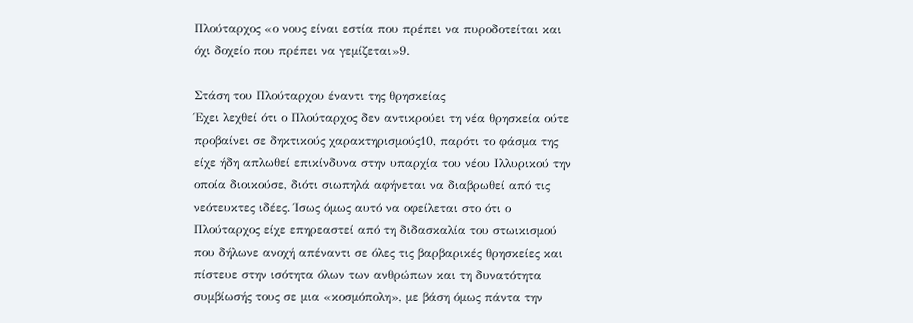Πλούταρχος «ο νους είναι εστία που πρέπει να πυροδοτείται και όχι δοχείο που πρέπει να γεμίζεται»9.

Στάση του Πλούταρχου έναντι της θρησκείας
Έχει λεχθεί ότι ο Πλούταρχος δεν αντικρούει τη νέα θρησκεία ούτε προβαίνει σε δηκτικούς χαρακτηρισμούς10, παρότι το φάσμα της είχε ήδη απλωθεί επικίνδυνα στην υπαρχία του νέου Ιλλυρικού την οποία διοικούσε, διότι σιωπηλά αφήνεται να διαβρωθεί από τις νεότευκτες ιδέες. Ίσως όμως αυτό να οφείλεται στο ότι ο Πλούταρχος είχε επηρεαστεί από τη διδασκαλία του στωικισμού που δήλωνε ανοχή απέναντι σε όλες τις βαρβαρικές θρησκείες και πίστευε στην ισότητα όλων των ανθρώπων και τη δυνατότητα συμβίωσής τους σε μια «κοσμόπολη», με βάση όμως πάντα την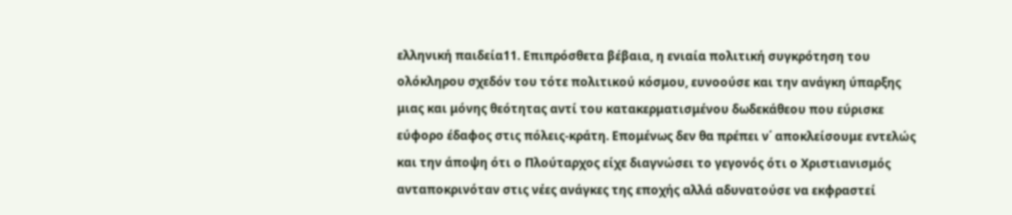ελληνική παιδεία11. Επιπρόσθετα βέβαια, η ενιαία πολιτική συγκρότηση του ολόκληρου σχεδόν του τότε πολιτικού κόσμου, ευνοούσε και την ανάγκη ύπαρξης μιας και μόνης θεότητας αντί του κατακερματισμένου δωδεκάθεου που εύρισκε εύφορο έδαφος στις πόλεις-κράτη. Επομένως δεν θα πρέπει ν΄ αποκλείσουμε εντελώς και την άποψη ότι ο Πλούταρχος είχε διαγνώσει το γεγονός ότι ο Χριστιανισμός ανταποκρινόταν στις νέες ανάγκες της εποχής αλλά αδυνατούσε να εκφραστεί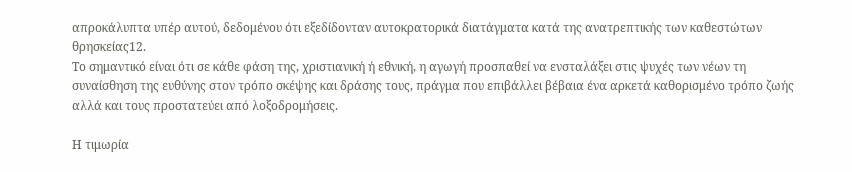απροκάλυπτα υπέρ αυτού, δεδομένου ότι εξεδίδονταν αυτοκρατορικά διατάγματα κατά της ανατρεπτικής των καθεστώτων θρησκείας12.
Το σημαντικό είναι ότι σε κάθε φάση της, χριστιανική ή εθνική, η αγωγή προσπαθεί να ενσταλάξει στις ψυχές των νέων τη συναίσθηση της ευθύνης στον τρόπο σκέψης και δράσης τους, πράγμα που επιβάλλει βέβαια ένα αρκετά καθορισμένο τρόπο ζωής αλλά και τους προστατεύει από λοξοδρομήσεις.

Η τιμωρία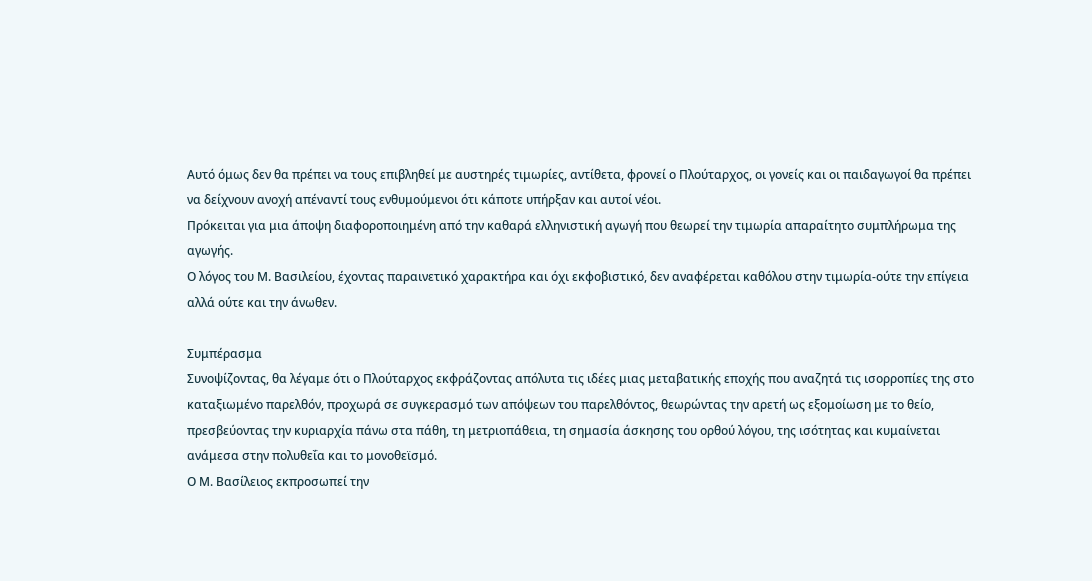Αυτό όμως δεν θα πρέπει να τους επιβληθεί με αυστηρές τιμωρίες, αντίθετα, φρονεί ο Πλούταρχος, οι γονείς και οι παιδαγωγοί θα πρέπει να δείχνουν ανοχή απέναντί τους ενθυμούμενοι ότι κάποτε υπήρξαν και αυτοί νέοι.
Πρόκειται για μια άποψη διαφοροποιημένη από την καθαρά ελληνιστική αγωγή που θεωρεί την τιμωρία απαραίτητο συμπλήρωμα της αγωγής.
Ο λόγος του Μ. Βασιλείου, έχοντας παραινετικό χαρακτήρα και όχι εκφοβιστικό, δεν αναφέρεται καθόλου στην τιμωρία-ούτε την επίγεια αλλά ούτε και την άνωθεν.

Συμπέρασμα
Συνοψίζοντας, θα λέγαμε ότι ο Πλούταρχος εκφράζοντας απόλυτα τις ιδέες μιας μεταβατικής εποχής που αναζητά τις ισορροπίες της στο καταξιωμένο παρελθόν, προχωρά σε συγκερασμό των απόψεων του παρελθόντος, θεωρώντας την αρετή ως εξομοίωση με το θείο, πρεσβεύοντας την κυριαρχία πάνω στα πάθη, τη μετριοπάθεια, τη σημασία άσκησης του ορθού λόγου, της ισότητας και κυμαίνεται ανάμεσα στην πολυθεΐα και το μονοθεϊσμό.
Ο Μ. Βασίλειος εκπροσωπεί την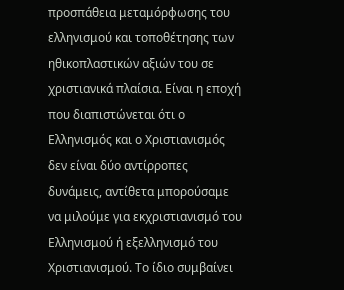προσπάθεια μεταμόρφωσης του ελληνισμού και τοποθέτησης των ηθικοπλαστικών αξιών του σε χριστιανικά πλαίσια. Είναι η εποχή που διαπιστώνεται ότι ο Ελληνισμός και ο Χριστιανισμός δεν είναι δύο αντίρροπες δυνάμεις, αντίθετα μπορούσαμε να μιλούμε για εκχριστιανισμό του Ελληνισμού ή εξελληνισμό του Χριστιανισμού. Το ίδιο συμβαίνει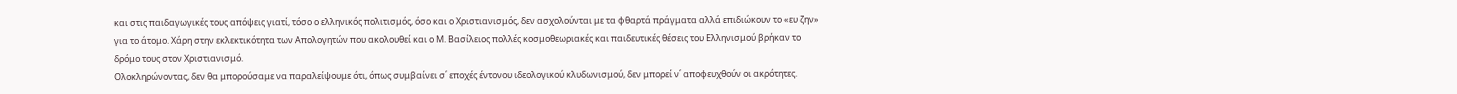και στις παιδαγωγικές τους απόψεις γιατί, τόσο ο ελληνικός πολιτισμός, όσο και ο Χριστιανισμός, δεν ασχολούνται με τα φθαρτά πράγματα αλλά επιδιώκουν το «ευ ζην» για το άτομο. Χάρη στην εκλεκτικότητα των Απολογητών που ακολουθεί και ο Μ. Βασίλειος πολλές κοσμοθεωριακές και παιδευτικές θέσεις του Ελληνισμού βρήκαν το δρόμο τους στον Χριστιανισμό.
Ολοκληρώνοντας, δεν θα μπορούσαμε να παραλείψουμε ότι, όπως συμβαίνει σ΄ εποχές έντονου ιδεολογικού κλυδωνισμού, δεν μπορεί ν΄ αποφευχθούν οι ακρότητες.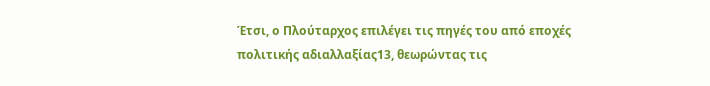Έτσι, ο Πλούταρχος επιλέγει τις πηγές του από εποχές πολιτικής αδιαλλαξίας13, θεωρώντας τις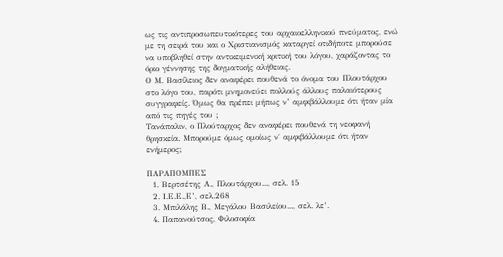ως τις αντιπροσωπευτικότερες του αρχαιοελληνικού πνεύματος, ενώ με τη σειρά του και ο Χριστιανισμός καταργεί οτιδήποτε μπορούσε να υποβληθεί στην αντικειμενική κριτική του λόγου, χαράζοντας το όριο γέννησης της δογματικής αλήθειας.
Ο Μ. Βασίλειος δεν αναφέρει πουθενά το όνομα του Πλουτάρχου στο λόγο του, παρότι μνημονεύει πολλούς άλλους παλαιότερους συγγραφείς. Όμως θα πρέπει μήπως ν’ αμφιβάλλουμε ότι ήταν μία από τις πηγές του ;
Τανάπαλιν, ο Πλούταρχος δεν αναφέρει πουθενά τη νεοφανή θρησκεία. Μπορούμε όμως ομοίως ν΄ αμφιβάλλουμε ότι ήταν ενήμερος;

ΠΑΡΑΠΟΜΠΕΣ
  1. Βερτσέτης Α., Πλουτάρχου..., σελ. 15
  2. Ι.Ε.Ε.,Ε’, σελ.268
  3. Μπιλάλης Β., Μεγάλου Βασιλείου..., σελ. λε’.
  4. Παπανούτσος, Φιλοσοφία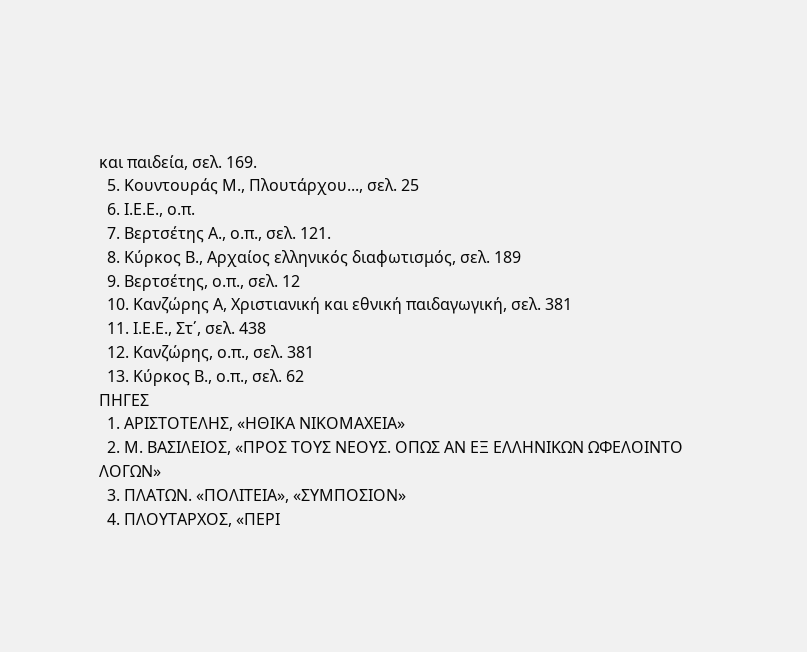και παιδεία, σελ. 169.
  5. Κουντουράς Μ., Πλουτάρχου..., σελ. 25
  6. Ι.Ε.Ε., ο.π.
  7. Βερτσέτης Α., ο.π., σελ. 121.
  8. Κύρκος Β., Αρχαίος ελληνικός διαφωτισμός, σελ. 189
  9. Βερτσέτης, ο.π., σελ. 12
  10. Κανζώρης Α, Χριστιανική και εθνική παιδαγωγική, σελ. 381
  11. Ι.Ε.Ε., Στ΄, σελ. 438
  12. Κανζώρης, ο.π., σελ. 381
  13. Κύρκος Β., ο.π., σελ. 62
ΠΗΓΕΣ
  1. ΑΡΙΣΤΟΤΕΛΗΣ, «ΗΘΙΚΑ ΝΙΚΟΜΑΧΕΙΑ»
  2. Μ. ΒΑΣΙΛΕΙΟΣ, «ΠΡΟΣ ΤΟΥΣ ΝΕΟΥΣ. ΟΠΩΣ ΑΝ ΕΞ ΕΛΛΗΝΙΚΩΝ ΩΦΕΛΟΙΝΤΟ ΛΟΓΩΝ»
  3. ΠΛΑΤΩΝ. «ΠΟΛΙΤΕΙΑ», «ΣΥΜΠΟΣΙΟΝ»
  4. ΠΛΟΥΤΑΡΧΟΣ, «ΠΕΡΙ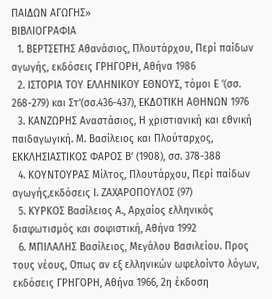ΠΑΙΔΩΝ ΑΓΩΓΗΣ»
ΒΙΒΛΙΟΓΡΑΦΙΑ
  1. ΒΕΡΤΣΕΤΗΣ Αθανάσιος, Πλουτάρχου, Περί παίδων αγωγής, εκδόσεις ΓΡΗΓΟΡΗ, Αθήνα 1986
  2. ΙΣΤΟΡΙΑ ΤΟΥ ΕΛΛΗΝΙΚΟΥ ΕΘΝΟΥΣ, τόμοι Ε ’(σσ. 268-279) και Στ’(σσ.436-437), ΕΚΔΟΤΙΚΗ ΑΘΗΝΩΝ 1976
  3. ΚΑΝΖΩΡΗΣ Αναστάσιος, Η χριστιανική και εθνική παιδαγωγική. Μ. Βασίλειος και Πλούταρχος, ΕΚΚΛΗΣΙΑΣΤΙΚΟΣ ΦΑΡΟΣ Β’ (1908), σσ. 378-388
  4. ΚΟΥΝΤΟΥΡΑΣ Μίλτος, Πλουτάρχου, Περί παίδων αγωγής,εκδόσεις Ι. ΖΑΧΑΡΟΠΟΥΛΟΣ (97)
  5. ΚΥΡΚΟΣ Βασίλειος Α., Αρχαίος ελληνικός διαφωτισμός και σοφιστική, Αθήνα 1992
  6. ΜΠΙΛΑΛΗΣ Βασίλειος, Μεγάλου Βασιλείου. Προς τους νέους, Οπως αν εξ ελληνικών ωφελοίντο λόγων, εκδόσεις ΓΡΗΓΟΡΗ, Αθήνα 1966, 2η έκδοση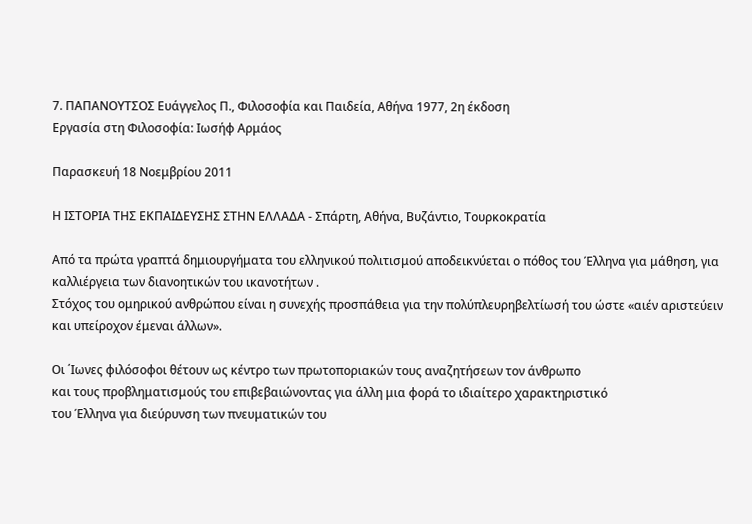7. ΠΑΠΑΝΟΥΤΣΟΣ Ευάγγελος Π., Φιλοσοφία και Παιδεία, Αθήνα 1977, 2η έκδοση
Εργασία στη Φιλοσοφία: Ιωσήφ Αρμάος

Παρασκευή 18 Νοεμβρίου 2011

Η ΙΣΤΟΡΙΑ ΤΗΣ ΕΚΠΑΙΔΕΥΣΗΣ ΣΤΗΝ ΕΛΛΑΔΑ - Σπάρτη, Αθήνα, Βυζάντιο, Τουρκοκρατία

Από τα πρώτα γραπτά δημιουργήματα του ελληνικού πολιτισμού αποδεικνύεται ο πόθος του Έλληνα για μάθηση, για καλλιέργεια των διανοητικών του ικανοτήτων .
Στόχος του ομηρικού ανθρώπου είναι η συνεχής προσπάθεια για την πολύπλευρηβελτίωσή του ώστε «αιέν αριστεύειν και υπείροχον έμεναι άλλων».

Οι ΄Ιωνες φιλόσοφοι θέτουν ως κέντρο των πρωτοποριακών τους αναζητήσεων τον άνθρωπο
και τους προβληματισμούς του επιβεβαιώνοντας για άλλη μια φορά το ιδιαίτερο χαρακτηριστικό
του Έλληνα για διεύρυνση των πνευματικών του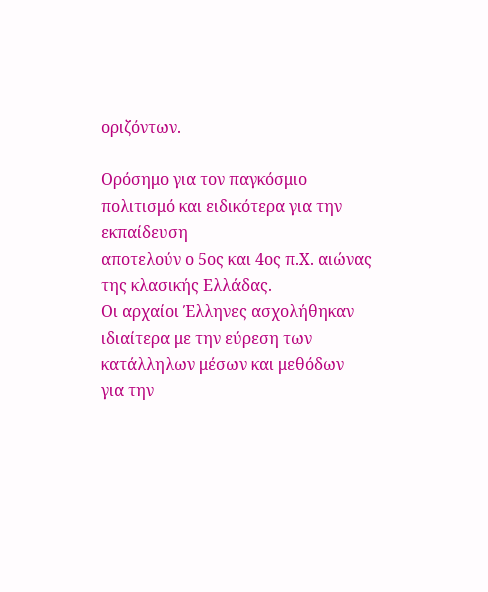οριζόντων.

Ορόσημο για τον παγκόσμιο πολιτισμό και ειδικότερα για την εκπαίδευση
αποτελούν ο 5ος και 4ος π.Χ. αιώνας της κλασικής Ελλάδας.
Οι αρχαίοι Έλληνες ασχολήθηκαν ιδιαίτερα με την εύρεση των κατάλληλων μέσων και μεθόδων
για την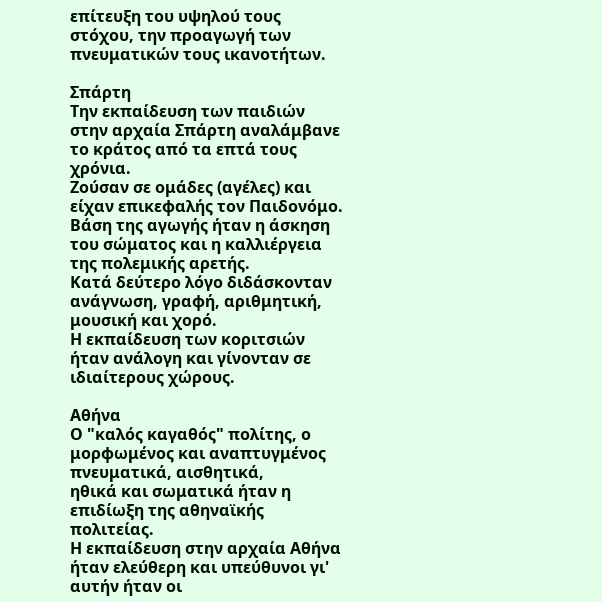επίτευξη του υψηλού τους στόχου, την προαγωγή των πνευματικών τους ικανοτήτων.

Σπάρτη
Την εκπαίδευση των παιδιών στην αρχαία Σπάρτη αναλάμβανε το κράτος από τα επτά τους χρόνια.
Ζούσαν σε ομάδες (αγέλες) και είχαν επικεφαλής τον Παιδονόμο.
Βάση της αγωγής ήταν η άσκηση του σώματος και η καλλιέργεια της πολεμικής αρετής.
Κατά δεύτερο λόγο διδάσκονταν ανάγνωση, γραφή, αριθμητική, μουσική και χορό.
Η εκπαίδευση των κοριτσιών ήταν ανάλογη και γίνονταν σε ιδιαίτερους χώρους.

Αθήνα
Ο "καλός καγαθός" πολίτης, ο μορφωμένος και αναπτυγμένος πνευματικά, αισθητικά,
ηθικά και σωματικά ήταν η επιδίωξη της αθηναϊκής πολιτείας.
Η εκπαίδευση στην αρχαία Αθήνα ήταν ελεύθερη και υπεύθυνοι γι' αυτήν ήταν οι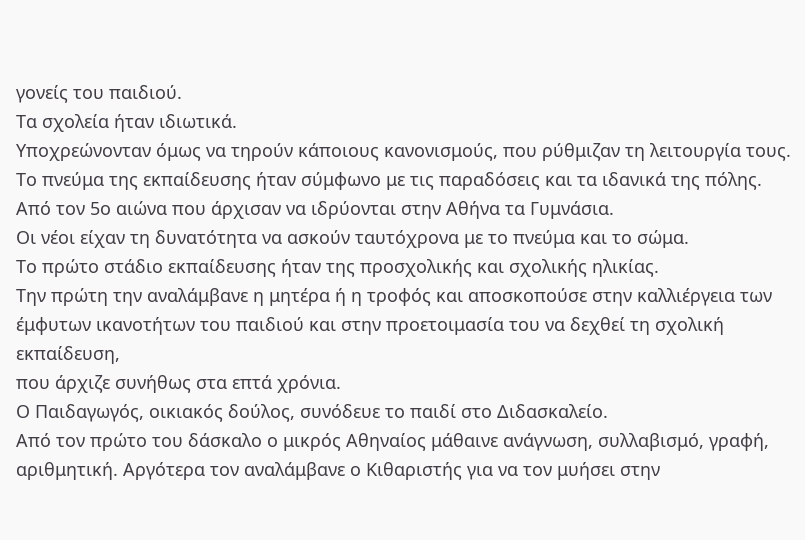γονείς του παιδιού.
Τα σχολεία ήταν ιδιωτικά.
Υποχρεώνονταν όμως να τηρούν κάποιους κανονισμούς, που ρύθμιζαν τη λειτουργία τους.
Το πνεύμα της εκπαίδευσης ήταν σύμφωνο με τις παραδόσεις και τα ιδανικά της πόλης.
Από τον 5ο αιώνα που άρχισαν να ιδρύονται στην Αθήνα τα Γυμνάσια.
Οι νέοι είχαν τη δυνατότητα να ασκούν ταυτόχρονα με το πνεύμα και το σώμα.
Το πρώτο στάδιο εκπαίδευσης ήταν της προσχολικής και σχολικής ηλικίας.
Την πρώτη την αναλάμβανε η μητέρα ή η τροφός και αποσκοπούσε στην καλλιέργεια των έμφυτων ικανοτήτων του παιδιού και στην προετοιμασία του να δεχθεί τη σχολική εκπαίδευση,
που άρχιζε συνήθως στα επτά χρόνια.
Ο Παιδαγωγός, οικιακός δούλος, συνόδευε το παιδί στο Διδασκαλείο.
Από τον πρώτο του δάσκαλο ο μικρός Αθηναίος μάθαινε ανάγνωση, συλλαβισμό, γραφή, αριθμητική. Αργότερα τον αναλάμβανε ο Κιθαριστής για να τον μυήσει στην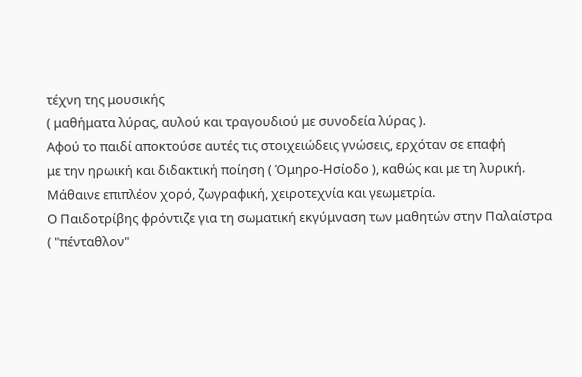τέχνη της μουσικής
( μαθήματα λύρας, αυλού και τραγουδιού με συνοδεία λύρας ).
Αφού το παιδί αποκτούσε αυτές τις στοιχειώδεις γνώσεις, ερχόταν σε επαφή
με την ηρωική και διδακτική ποίηση ( Όμηρο-Ησίοδο ), καθώς και με τη λυρική.
Μάθαινε επιπλέον χορό, ζωγραφική, χειροτεχνία και γεωμετρία.
Ο Παιδοτρίβης φρόντιζε για τη σωματική εκγύμναση των μαθητών στην Παλαίστρα
( "πένταθλον"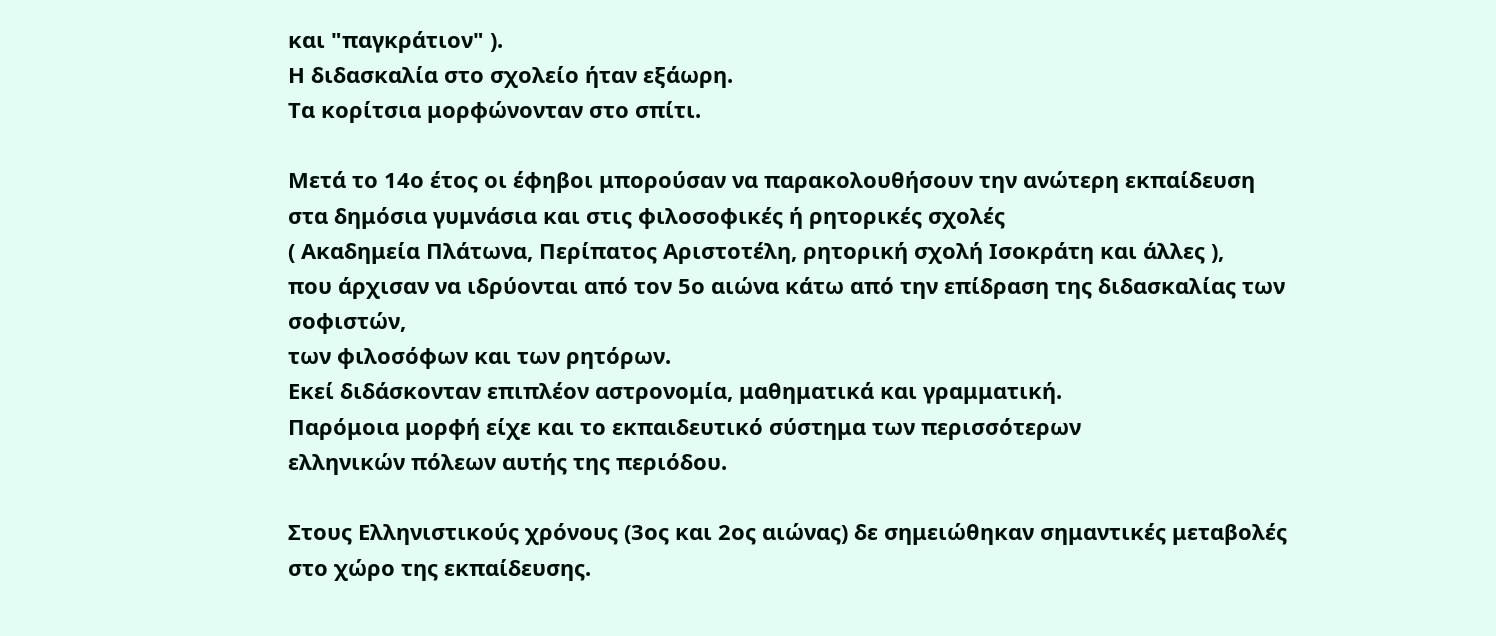και "παγκράτιον" ).
Η διδασκαλία στο σχολείο ήταν εξάωρη.
Τα κορίτσια μορφώνονταν στο σπίτι.

Μετά το 14ο έτος οι έφηβοι μπορούσαν να παρακολουθήσουν την ανώτερη εκπαίδευση
στα δημόσια γυμνάσια και στις φιλοσοφικές ή ρητορικές σχολές
( Ακαδημεία Πλάτωνα, Περίπατος Αριστοτέλη, ρητορική σχολή Ισοκράτη και άλλες ),
που άρχισαν να ιδρύονται από τον 5ο αιώνα κάτω από την επίδραση της διδασκαλίας των σοφιστών,
των φιλοσόφων και των ρητόρων.
Εκεί διδάσκονταν επιπλέον αστρονομία, μαθηματικά και γραμματική.
Παρόμοια μορφή είχε και το εκπαιδευτικό σύστημα των περισσότερων
ελληνικών πόλεων αυτής της περιόδου.

Στους Ελληνιστικούς χρόνους (3ος και 2ος αιώνας) δε σημειώθηκαν σημαντικές μεταβολές στο χώρο της εκπαίδευσης.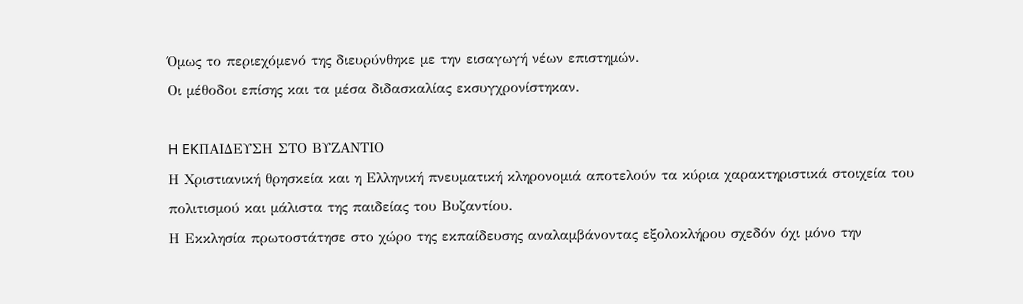Όμως το περιεχόμενό της διευρύνθηκε με την εισαγωγή νέων επιστημών.
Οι μέθοδοι επίσης και τα μέσα διδασκαλίας εκσυγχρονίστηκαν.

H EKΠΑΙΔΕΥΣΗ ΣΤΟ ΒΥΖΑΝΤΙΟ
Η Χριστιανική θρησκεία και η Ελληνική πνευματική κληρονομιά αποτελούν τα κύρια χαρακτηριστικά στοιχεία του πολιτισμού και μάλιστα της παιδείας του Βυζαντίου.
Η Εκκλησία πρωτοστάτησε στο χώρο της εκπαίδευσης αναλαμβάνοντας εξολοκλήρου σχεδόν όχι μόνο την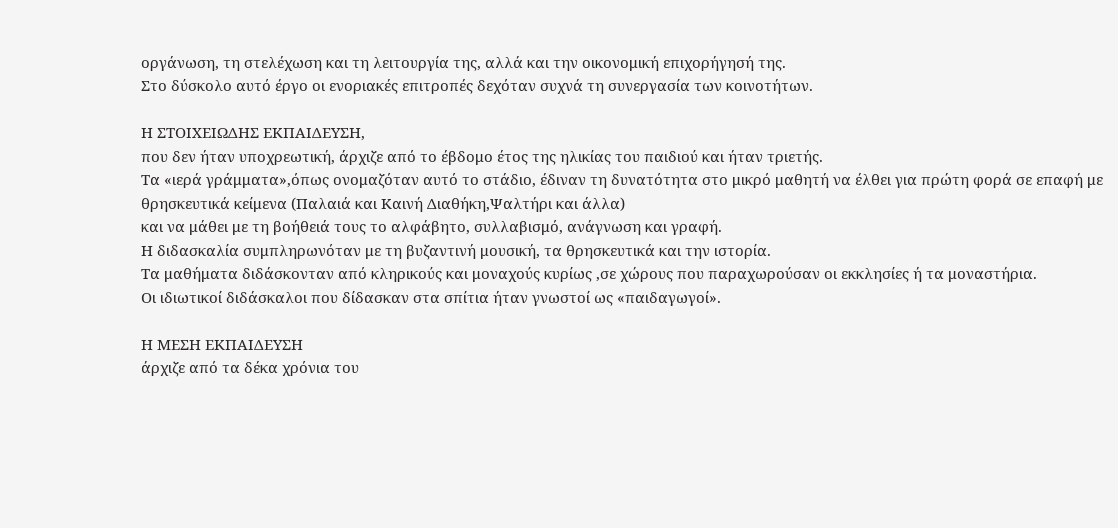οργάνωση, τη στελέχωση και τη λειτουργία της, αλλά και την οικονομική επιχορήγησή της.
Στο δύσκολο αυτό έργο οι ενοριακές επιτροπές δεχόταν συχνά τη συνεργασία των κοινοτήτων.

Η ΣΤΟΙΧΕΙΩΔΗΣ ΕΚΠΑΙΔΕΥΣΗ,
που δεν ήταν υποχρεωτική, άρχιζε από το έβδομο έτος της ηλικίας του παιδιού και ήταν τριετής.
Τα «ιερά γράμματα»,όπως ονομαζόταν αυτό το στάδιο, έδιναν τη δυνατότητα στο μικρό μαθητή να έλθει για πρώτη φορά σε επαφή με θρησκευτικά κείμενα (Παλαιά και Καινή Διαθήκη,Ψαλτήρι και άλλα)
και να μάθει με τη βοήθειά τους το αλφάβητο, συλλαβισμό, ανάγνωση και γραφή.
Η διδασκαλία συμπληρωνόταν με τη βυζαντινή μουσική, τα θρησκευτικά και την ιστορία.
Τα μαθήματα διδάσκονταν από κληρικούς και μοναχούς κυρίως ,σε χώρους που παραχωρούσαν οι εκκλησίες ή τα μοναστήρια.
Οι ιδιωτικοί διδάσκαλοι που δίδασκαν στα σπίτια ήταν γνωστοί ως «παιδαγωγοί».

Η ΜΕΣΗ ΕΚΠΑΙΔΕΥΣΗ
άρχιζε από τα δέκα χρόνια του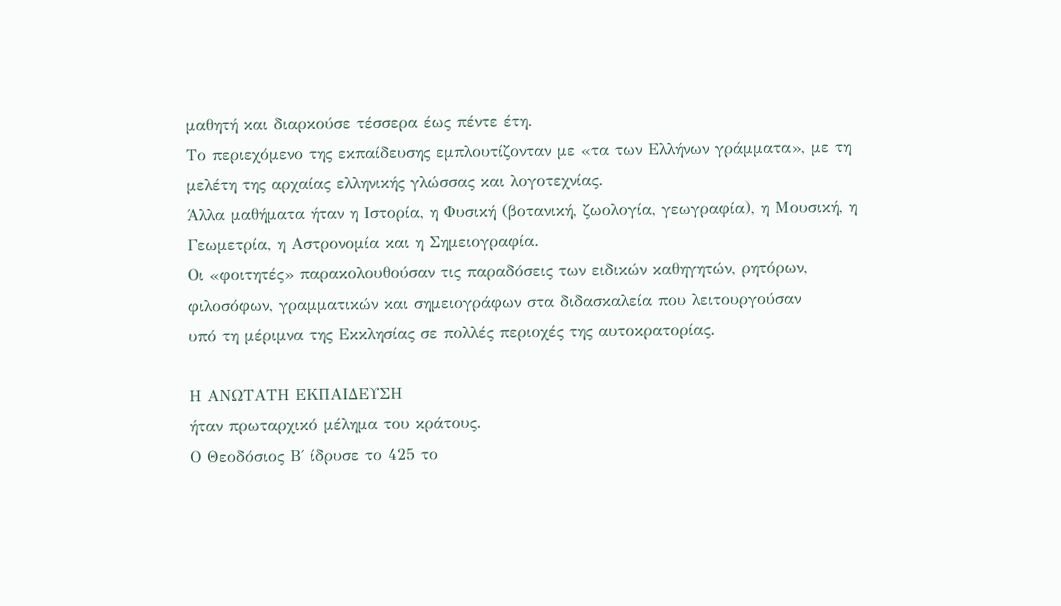μαθητή και διαρκούσε τέσσερα έως πέντε έτη.
Το περιεχόμενο της εκπαίδευσης εμπλουτίζονταν με «τα των Ελλήνων γράμματα», με τη μελέτη της αρχαίας ελληνικής γλώσσας και λογοτεχνίας.
Άλλα μαθήματα ήταν η Ιστορία, η Φυσική (βοτανική, ζωολογία, γεωγραφία), η Μουσική, η Γεωμετρία, η Αστρονομία και η Σημειογραφία.
Οι «φοιτητές» παρακολουθούσαν τις παραδόσεις των ειδικών καθηγητών, ρητόρων, φιλοσόφων, γραμματικών και σημειογράφων στα διδασκαλεία που λειτουργούσαν
υπό τη μέριμνα της Εκκλησίας σε πολλές περιοχές της αυτοκρατορίας.

Η ΑΝΩΤΑΤΗ ΕΚΠΑΙΔΕΥΣΗ
ήταν πρωταρχικό μέλημα του κράτους.
Ο Θεοδόσιος Β΄ ίδρυσε το 425 το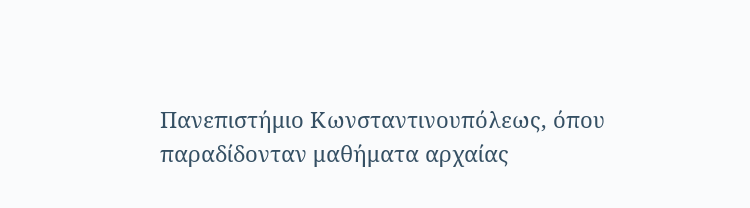Πανεπιστήμιο Κωνσταντινουπόλεως, όπου παραδίδονταν μαθήματα αρχαίας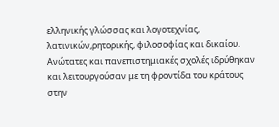ελληνικής γλώσσας και λογοτεχνίας, λατινικών,ρητορικής, φιλοσοφίας και δικαίου.
Ανώτατες και πανεπιστημιακές σχολές ιδρύθηκαν και λειτουργούσαν με τη φροντίδα του κράτους στην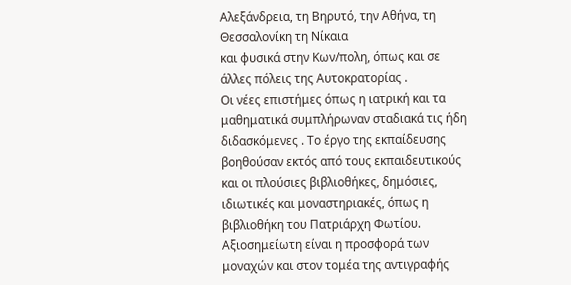Αλεξάνδρεια, τη Βηρυτό, την Αθήνα, τη Θεσσαλονίκη τη Νίκαια
και φυσικά στην Κων/πολη, όπως και σε άλλες πόλεις της Αυτοκρατορίας .
Οι νέες επιστήμες όπως η ιατρική και τα μαθηματικά συμπλήρωναν σταδιακά τις ήδη διδασκόμενες . Το έργο της εκπαίδευσης βοηθούσαν εκτός από τους εκπαιδευτικούς και οι πλούσιες βιβλιοθήκες, δημόσιες, ιδιωτικές και μοναστηριακές, όπως η βιβλιοθήκη του Πατριάρχη Φωτίου.
Αξιοσημείωτη είναι η προσφορά των μοναχών και στον τομέα της αντιγραφής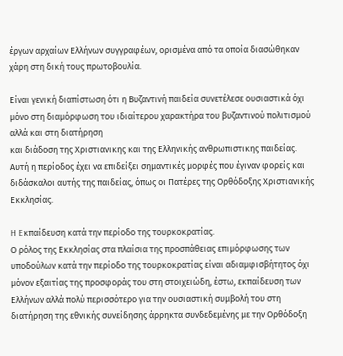έργων αρχαίων Ελλήνων συγγραφέων, ορισμένα από τα οποία διασώθηκαν χάρη στη δική τους πρωτοβουλία.

Είναι γενική διαπίστωση ότι η Βυζαντινή παιδεία συνετέλεσε ουσιαστικά όχι μόνο στη διαμόρφωση του ιδιαίτερου χαρακτήρα του βυζαντινού πολιτισμού αλλά και στη διατήρηση
και διάδοση της Χριστιανικης και της Ελληνικής ανθρωπιστικης παιδείας.
Αυτή η περίοδος έχει να επιδείξει σημαντικές μορφές που έγιναν φορείς και διδάσκαλοι αυτής της παιδείας, όπως οι Πατέρες της Ορθόδοξης Χριστιανικής Εκκλησίας.

H Eκπαίδευση κατά την περίοδο της τουρκοκρατίας.
Ο ρόλος της Εκκλησίας στα πλαίσια της προσπάθειας επιμόρφωσης των υποδούλων κατά την περίοδο της τουρκοκρατίας είναι αδιαμφισβήτητος όχι μόνον εξαιτίας της προσφοράς του στη στοιχειώδη, έστω, εκπαίδευση των Ελλήνων αλλά πολύ περισσότερο για την ουσιαστική συμβολή του στη διατήρηση της εθνικής συνείδησης άρρηκτα συνδεδεμένης με την Ορθόδοξη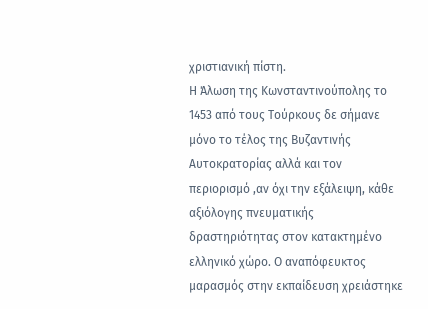χριστιανική πίστη.
Η Άλωση της Κωνσταντινούπολης το 1453 από τους Τούρκους δε σήμανε μόνο το τέλος της Βυζαντινής Αυτοκρατορίας αλλά και τον περιορισμό ,αν όχι την εξάλειψη, κάθε αξιόλογης πνευματικής δραστηριότητας στον κατακτημένο ελληνικό χώρο. Ο αναπόφευκτος μαρασμός στην εκπαίδευση χρειάστηκε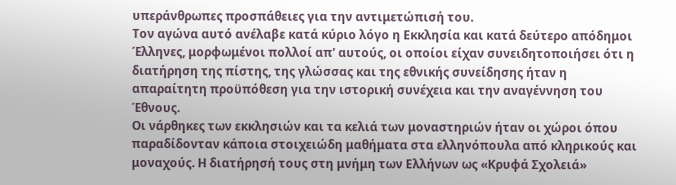υπεράνθρωπες προσπάθειες για την αντιμετώπισή του.
Τον αγώνα αυτό ανέλαβε κατά κύριο λόγο η Εκκλησία και κατά δεύτερο απόδημοι Έλληνες, μορφωμένοι πολλοί απ' αυτούς, οι οποίοι είχαν συνειδητοποιήσει ότι η διατήρηση της πίστης, της γλώσσας και της εθνικής συνείδησης ήταν η απαραίτητη προϋπόθεση για την ιστορική συνέχεια και την αναγέννηση του Έθνους.
Οι νάρθηκες των εκκλησιών και τα κελιά των μοναστηριών ήταν οι χώροι όπου παραδίδονταν κάποια στοιχειώδη μαθήματα στα ελληνόπουλα από κληρικούς και μοναχούς. Η διατήρησή τους στη μνήμη των Ελλήνων ως «Κρυφά Σχολειά»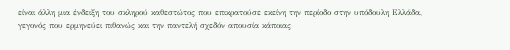είναι άλλη μια ένδειξη του σκληρού καθεστώτος που επικρατούσε εκείνη την περίοδο στην υπόδουλη Ελλάδα, γεγονός που ερμηνεύει πιθανώς και την παντελή σχεδόν απουσία κάποιας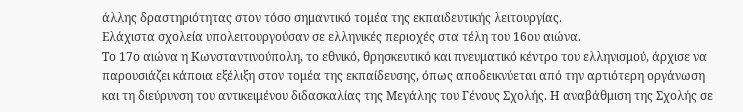άλλης δραστηριότητας στον τόσο σημαντικό τομέα της εκπαιδευτικής λειτουργίας.
Ελάχιστα σχολεία υπολειτουργούσαν σε ελληνικές περιοχές στα τέλη του 16ου αιώνα.
Το 17ο αιώνα η Κωνσταντινούπολη, το εθνικό, θρησκευτικό και πνευματικό κέντρο του ελληνισμού, άρχισε να παρουσιάζει κάποια εξέλιξη στον τομέα της εκπαίδευσης, όπως αποδεικνύεται από την αρτιότερη οργάνωση και τη διεύρυνση του αντικειμένου διδασκαλίας της Μεγάλης του Γένους Σχολής. Η αναβάθμιση της Σχολής σε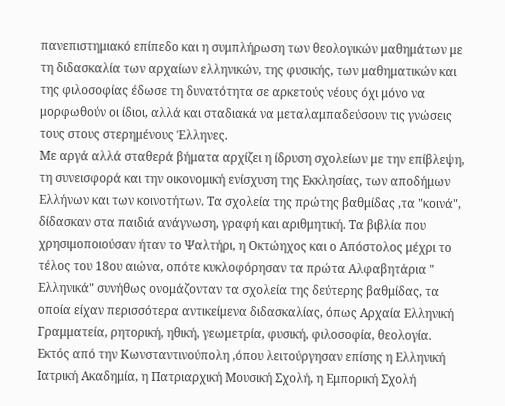πανεπιστημιακό επίπεδο και η συμπλήρωση των θεολογικών μαθημάτων με τη διδασκαλία των αρχαίων ελληνικών, της φυσικής, των μαθηματικών και της φιλοσοφίας έδωσε τη δυνατότητα σε αρκετούς νέους όχι μόνο να μορφωθούν οι ίδιοι, αλλά και σταδιακά να μεταλαμπαδεύσουν τις γνώσεις τους στους στερημένους Έλληνες.
Με αργά αλλά σταθερά βήματα αρχίζει η ίδρυση σχολείων με την επίβλεψη, τη συνεισφορά και την οικονομική ενίσχυση της Εκκλησίας, των αποδήμων Ελλήνων και των κοινοτήτων. Τα σχολεία της πρώτης βαθμίδας ,τα "κοινά", δίδασκαν στα παιδιά ανάγνωση, γραφή και αριθμητική. Τα βιβλία που χρησιμοποιούσαν ήταν το Ψαλτήρι, η Οκτώηχος και ο Απόστολος μέχρι το τέλος του 18ου αιώνα, οπότε κυκλοφόρησαν τα πρώτα Αλφαβητάρια " Ελληνικά" συνήθως ονομάζονταν τα σχολεία της δεύτερης βαθμίδας, τα οποία είχαν περισσότερα αντικείμενα διδασκαλίας, όπως Αρχαία Ελληνική Γραμματεία, ρητορική, ηθική, γεωμετρία, φυσική, φιλοσοφία, θεολογία.
Εκτός από την Κωνσταντινούπολη ,όπου λειτούργησαν επίσης η Ελληνική Ιατρική Ακαδημία, η Πατριαρχική Μουσική Σχολή, η Εμπορική Σχολή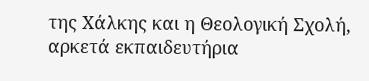της Χάλκης και η Θεολογική Σχολή, αρκετά εκπαιδευτήρια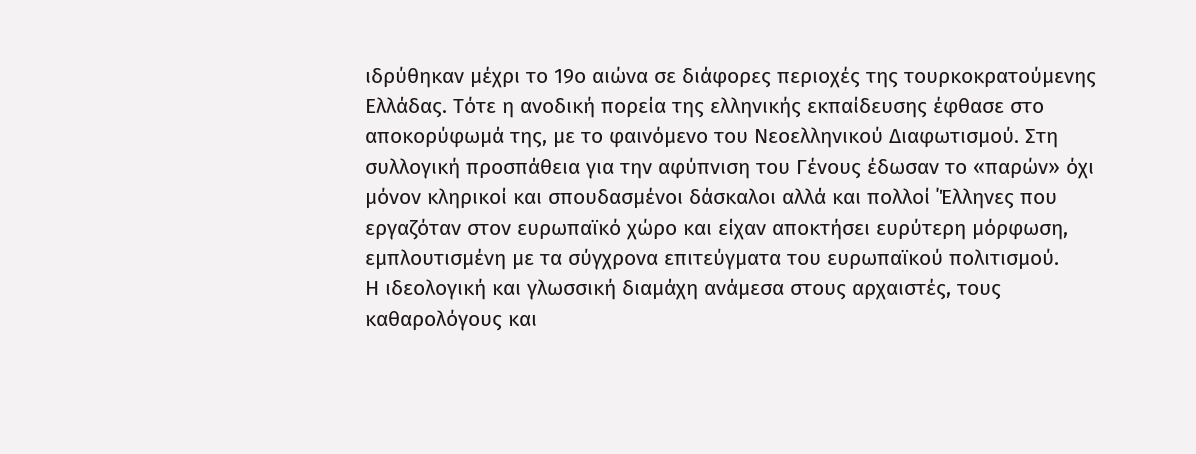ιδρύθηκαν μέχρι το 19ο αιώνα σε διάφορες περιοχές της τουρκοκρατούμενης Ελλάδας. Τότε η ανοδική πορεία της ελληνικής εκπαίδευσης έφθασε στο αποκορύφωμά της, με το φαινόμενο του Νεοελληνικού Διαφωτισμού. Στη συλλογική προσπάθεια για την αφύπνιση του Γένους έδωσαν το «παρών» όχι μόνον κληρικοί και σπουδασμένοι δάσκαλοι αλλά και πολλοί ΄Έλληνες που εργαζόταν στον ευρωπαϊκό χώρο και είχαν αποκτήσει ευρύτερη μόρφωση, εμπλουτισμένη με τα σύγχρονα επιτεύγματα του ευρωπαϊκού πολιτισμού.
Η ιδεολογική και γλωσσική διαμάχη ανάμεσα στους αρχαιστές, τους καθαρολόγους και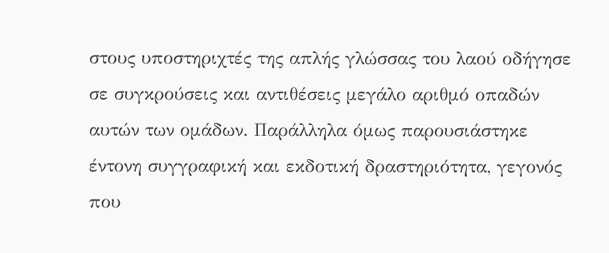στους υποστηριχτές της απλής γλώσσας του λαού οδήγησε σε συγκρούσεις και αντιθέσεις μεγάλο αριθμό οπαδών αυτών των ομάδων. Παράλληλα όμως παρουσιάστηκε έντονη συγγραφική και εκδοτική δραστηριότητα, γεγονός που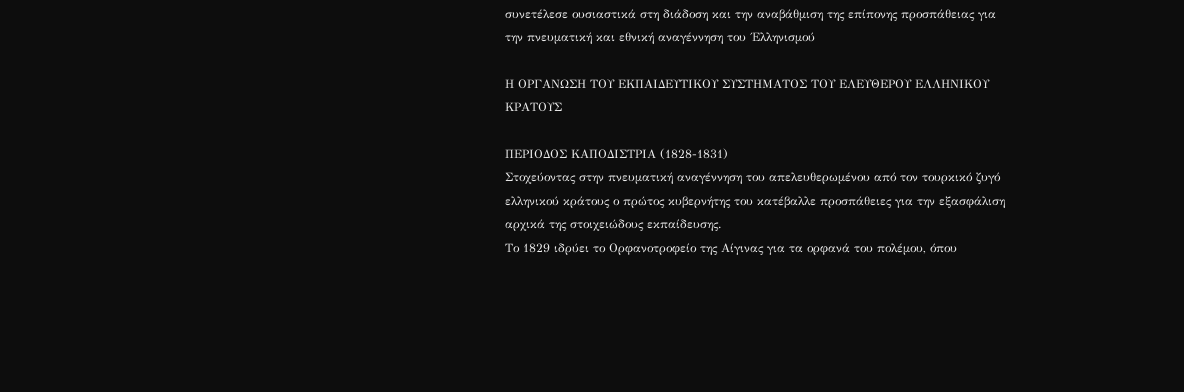συνετέλεσε ουσιαστικά στη διάδοση και την αναβάθμιση της επίπονης προσπάθειας για την πνευματική και εθνική αναγέννηση του ΄Ελληνισμού

Η ΟΡΓΑΝΩΣΗ ΤΟΥ ΕΚΠΑΙΔΕΥΤΙΚΟΥ ΣΥΣΤΗΜΑΤΟΣ ΤΟΥ ΕΛΕΥΘΕΡΟΥ ΕΛΛΗΝΙΚΟΥ ΚΡΑΤΟΥΣ

ΠΕΡΙΟΔΟΣ ΚΑΠΟΔΙΣΤΡΙΑ (1828-1831)
Στοχεύοντας στην πνευματική αναγέννηση του απελευθερωμένου από τον τουρκικό ζυγό ελληνικού κράτους ο πρώτος κυβερνήτης του κατέβαλλε προσπάθειες για την εξασφάλιση αρχικά της στοιχειώδους εκπαίδευσης.
Το 1829 ιδρύει το Ορφανοτροφείο της Αίγινας για τα ορφανά του πολέμου, όπου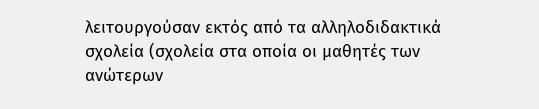λειτουργούσαν εκτός από τα αλληλοδιδακτικά σχολεία (σχολεία στα οποία οι μαθητές των ανώτερων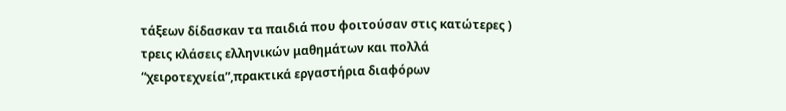τάξεων δίδασκαν τα παιδιά που φοιτούσαν στις κατώτερες ) τρεις κλάσεις ελληνικών μαθημάτων και πολλά “χειροτεχνεία”,πρακτικά εργαστήρια διαφόρων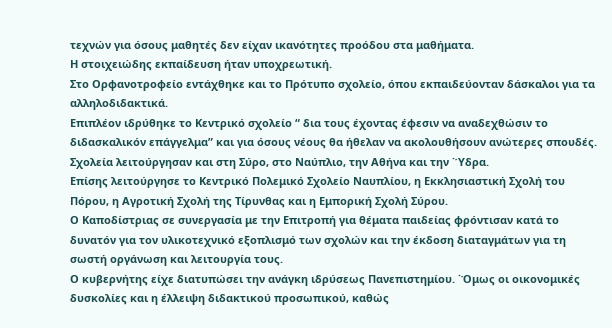τεχνών για όσους μαθητές δεν είχαν ικανότητες προόδου στα μαθήματα.
Η στοιχειώδης εκπαίδευση ήταν υποχρεωτική.
Στο Ορφανοτροφείο εντάχθηκε και το Πρότυπο σχολείο, όπου εκπαιδεύονταν δάσκαλοι για τα αλληλοδιδακτικά.
Επιπλέον ιδρύθηκε το Κεντρικό σχολείο “ δια τους έχοντας έφεσιν να αναδεχθώσιν το διδασκαλικόν επάγγελμα” και για όσους νέους θα ήθελαν να ακολουθήσουν ανώτερες σπουδές.
Σχολεία λειτούργησαν και στη Σύρο, στο Ναύπλιο, την Αθήνα και την ΄Ύδρα.
Επίσης λειτούργησε το Κεντρικό Πολεμικό Σχολείο Ναυπλίου, η Εκκλησιαστική Σχολή του Πόρου, η Αγροτική Σχολή της Τίρυνθας και η Εμπορική Σχολή Σύρου.
Ο Καποδίστριας σε συνεργασία με την Επιτροπή για θέματα παιδείας φρόντισαν κατά το δυνατόν για τον υλικοτεχνικό εξοπλισμό των σχολών και την έκδοση διαταγμάτων για τη σωστή οργάνωση και λειτουργία τους.
Ο κυβερνήτης είχε διατυπώσει την ανάγκη ιδρύσεως Πανεπιστημίου. ΄Όμως οι οικονομικές δυσκολίες και η έλλειψη διδακτικού προσωπικού, καθώς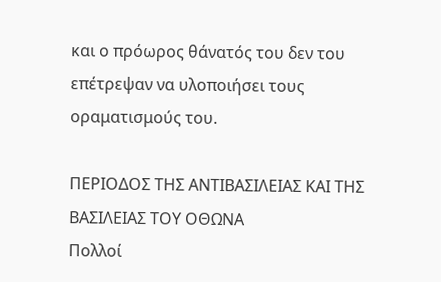και ο πρόωρος θάνατός του δεν του επέτρεψαν να υλοποιήσει τους οραματισμούς του.

ΠΕΡΙΟΔΟΣ ΤΗΣ ΑΝΤΙΒΑΣΙΛΕΙΑΣ ΚΑΙ ΤΗΣ ΒΑΣΙΛΕΙΑΣ ΤΟΥ ΟΘΩΝΑ
Πολλοί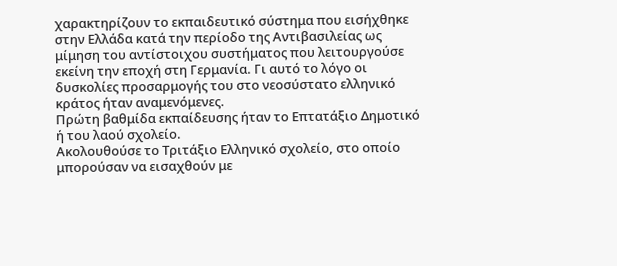χαρακτηρίζουν το εκπαιδευτικό σύστημα που εισήχθηκε στην Ελλάδα κατά την περίοδο της Αντιβασιλείας ως μίμηση του αντίστοιχου συστήματος που λειτουργούσε εκείνη την εποχή στη Γερμανία. Γι αυτό το λόγο οι δυσκολίες προσαρμογής του στο νεοσύστατο ελληνικό κράτος ήταν αναμενόμενες.
Πρώτη βαθμίδα εκπαίδευσης ήταν το Επτατάξιο Δημοτικό ή του λαού σχολείο.
Ακολουθούσε το Τριτάξιο Ελληνικό σχολείο, στο οποίο μπορούσαν να εισαχθούν με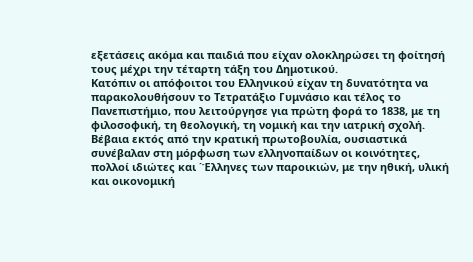εξετάσεις ακόμα και παιδιά που είχαν ολοκληρώσει τη φοίτησή τους μέχρι την τέταρτη τάξη του Δημοτικού.
Κατόπιν οι απόφοιτοι του Ελληνικού είχαν τη δυνατότητα να παρακολουθήσουν το Τετρατάξιο Γυμνάσιο και τέλος το Πανεπιστήμιο, που λειτούργησε για πρώτη φορά το 1838, με τη φιλοσοφική, τη θεολογική, τη νομική και την ιατρική σχολή.
Βέβαια εκτός από την κρατική πρωτοβουλία, ουσιαστικά συνέβαλαν στη μόρφωση των ελληνοπαίδων οι κοινότητες, πολλοί ιδιώτες και ΄Έλληνες των παροικιών, με την ηθική, υλική και οικονομική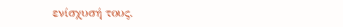ενίσχυσή τους.